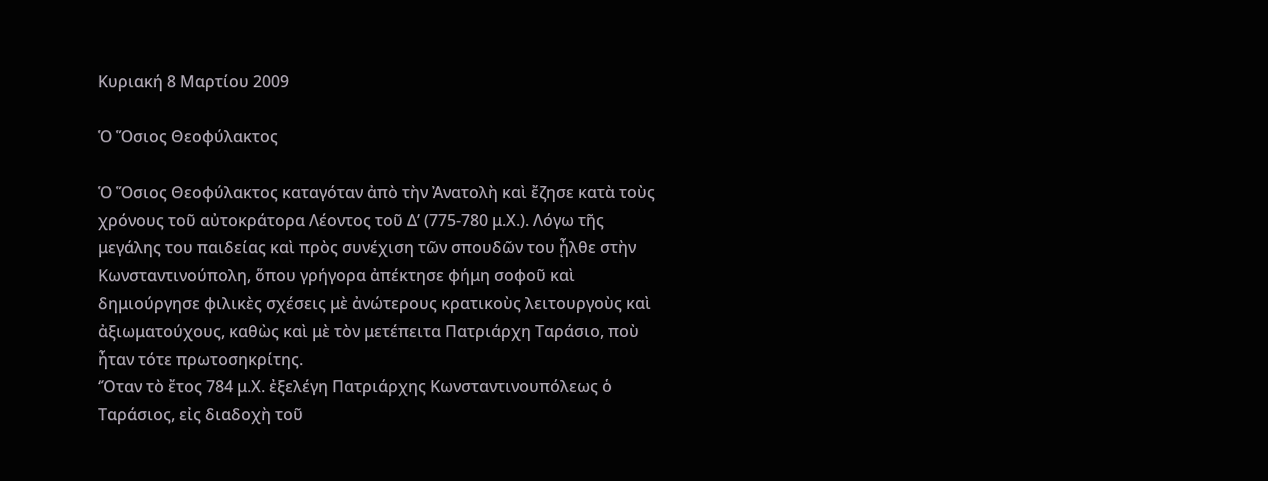Κυριακή 8 Μαρτίου 2009

Ὁ Ὅσιος Θεοφύλακτος

Ὁ Ὅσιος Θεοφύλακτος καταγόταν ἀπὸ τὴν Ἀνατολὴ καὶ ἔζησε κατὰ τοὺς χρόνους τοῦ αὐτοκράτορα Λέοντος τοῦ Δ’ (775-780 μ.Χ.). Λόγω τῆς μεγάλης του παιδείας καὶ πρὸς συνέχιση τῶν σπουδῶν του ᾖλθε στὴν Κωνσταντινούπολη, ὅπου γρήγορα ἀπέκτησε φήμη σοφοῦ καὶ δημιούργησε φιλικὲς σχέσεις μὲ ἀνώτερους κρατικοὺς λειτουργοὺς καὶ ἀξιωματούχους, καθὼς καὶ μὲ τὸν μετέπειτα Πατριάρχη Ταράσιο, ποὺ ἦταν τότε πρωτοσηκρίτης.
‘Όταν τὸ ἔτος 784 μ.Χ. ἐξελέγη Πατριάρχης Κωνσταντινουπόλεως ὁ Ταράσιος, εἰς διαδοχὴ τοῦ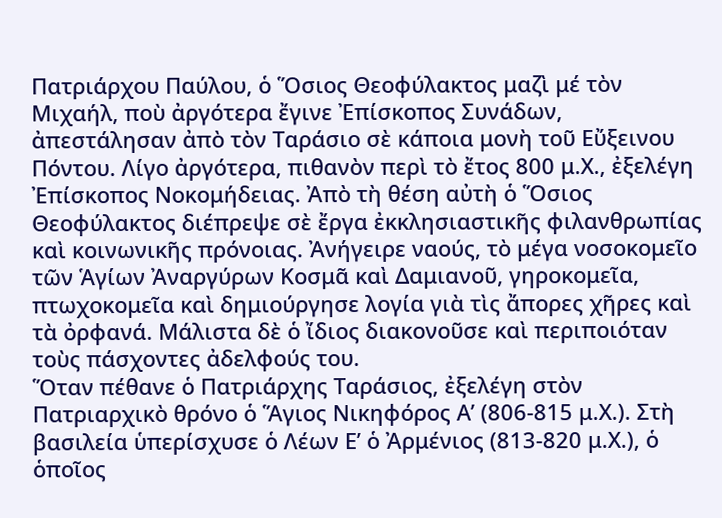Πατριάρχου Παύλου, ὁ Ὅσιος Θεοφύλακτος μαζὶ μέ τὸν Μιχαήλ, ποὺ ἀργότερα ἔγινε Ἐπίσκοπος Συνάδων, ἀπεστάλησαν ἀπὸ τὸν Ταράσιο σὲ κάποια μονὴ τοῦ Εὔξεινου Πόντου. Λίγο ἀργότερα, πιθανὸν περὶ τὸ ἔτος 800 μ.Χ., ἐξελέγη Ἐπίσκοπος Νοκομήδειας. Ἀπὸ τὴ θέση αὐτὴ ὁ Ὅσιος Θεοφύλακτος διέπρεψε σὲ ἔργα ἐκκλησιαστικῆς φιλανθρωπίας καὶ κοινωνικῆς πρόνοιας. Ἀνήγειρε ναούς, τὸ μέγα νοσοκομεῖο τῶν Ἁγίων Ἀναργύρων Κοσμᾶ καὶ Δαμιανοῦ, γηροκομεῖα, πτωχοκομεῖα καὶ δημιούργησε λογία γιὰ τὶς ἄπορες χῆρες καὶ τὰ ὀρφανά. Μάλιστα δὲ ὁ ἴδιος διακονοῦσε καὶ περιποιόταν τοὺς πάσχοντες ἀδελφούς του.
Ὅταν πέθανε ὁ Πατριάρχης Ταράσιος, ἐξελέγη στὸν Πατριαρχικὸ θρόνο ὁ Ἅγιος Νικηφόρος Α’ (806-815 μ.Χ.). Στὴ βασιλεία ὑπερίσχυσε ὁ Λέων Ε’ ὁ Ἀρμένιος (813-820 μ.Χ.), ὁ ὁποῖος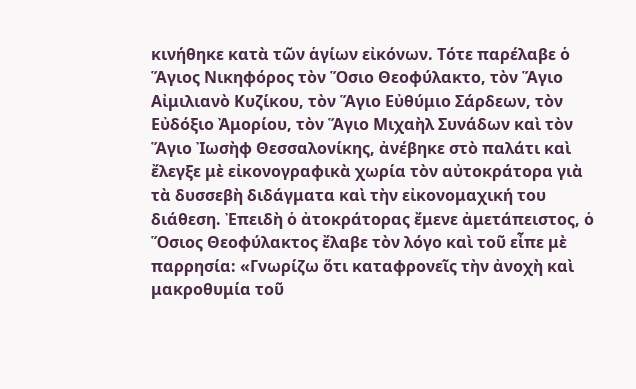κινήθηκε κατὰ τῶν ἁγίων εἰκόνων. Τότε παρέλαβε ὁ Ἅγιος Νικηφόρος τὸν Ὅσιο Θεοφύλακτο, τὸν Ἅγιο Αἰμιλιανὸ Κυζίκου, τὸν Ἅγιο Εὐθύμιο Σάρδεων, τὸν Εὐδόξιο Ἀμορίου, τὸν Ἅγιο Μιχαὴλ Συνάδων καὶ τὸν Ἅγιο Ἰωσὴφ Θεσσαλονίκης, ἀνέβηκε στὸ παλάτι καὶ ἔλεγξε μὲ εἰκονογραφικὰ χωρία τὸν αὐτοκράτορα γιὰ τὰ δυσσεβὴ διδάγματα καὶ τὴν εἰκονομαχική του διάθεση. Ἐπειδὴ ὁ ἀτοκράτορας ἔμενε ἀμετάπειστος, ὁ Ὅσιος Θεοφύλακτος ἔλαβε τὸν λόγο καὶ τοῦ εἶπε μὲ παρρησία: «Γνωρίζω ὅτι καταφρονεῖς τὴν ἀνοχὴ καὶ μακροθυμία τοῦ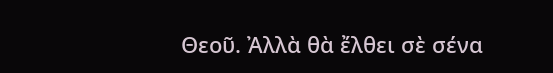Θεοῦ. Ἀλλὰ θὰ ἔλθει σὲ σένα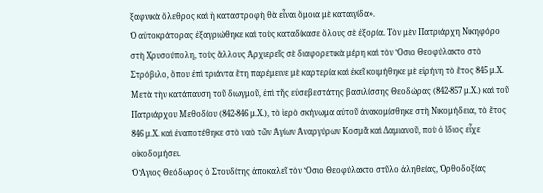ξαφνικὰ ὄλεθρος καὶ ἡ καταστροφὴ θὰ εἶναι ὅμοια μὲ καταιγίδα».
Ὁ αὐτοκράτορας ἐξαγριώθηκε καὶ τοὺς καταδίκασε ὅλους σὲ ἐξορία. Τὸν μὲν Πατριάρχη Νικηφόρο στὴ Χρυσούπολη, τοὺς ἄλλους Ἀρχιερεῖς σὲ διαφορετικὰ μέρη καὶ τὸν Ὅσιο Θεοφύλακτο στὸ Στρόβιλο, ὅπου ἐπὶ τριάντα ἔτη παρέμεινε μὲ καρτερία καὶ ἐκεῖ κοιμήθηκε μὲ εἰρήνη τὸ ἔτος 845 μ.Χ.
Μετὰ τὴν κατάπαυση τοῦ διωγμοῦ, ἐπὶ τῆς εὐσεβεστάτης βασιλίσσης Θεοδώρας (842-857 μ.Χ.) καὶ τοῦ Πατριάρχου Μεθοδίου (842-846 μ.Χ.), τὸ ἱερὸ σκήνωμα αὐτοῦ ἀνακομίσθηκε στὴ Νικομήδεια, τὸ ἔτος 846 μ.Χ. καὶ ἐναποτέθηκε στὸ ναὸ τῶν Ἁγίων Ἀναργύρων Κοσμᾶ καὶ Δαμιανοῦ, ποὺ ὁ ἴδιος εἶχε οἰκοδομήσει.
Ὁ Ἅγιος Θεόδωρος ὁ Στουδίτης ἀποκαλεῖ τὸν Ὅσιο Θεοφύλακτο στῦλο ἀληθείας, Ὀρθοδοξίας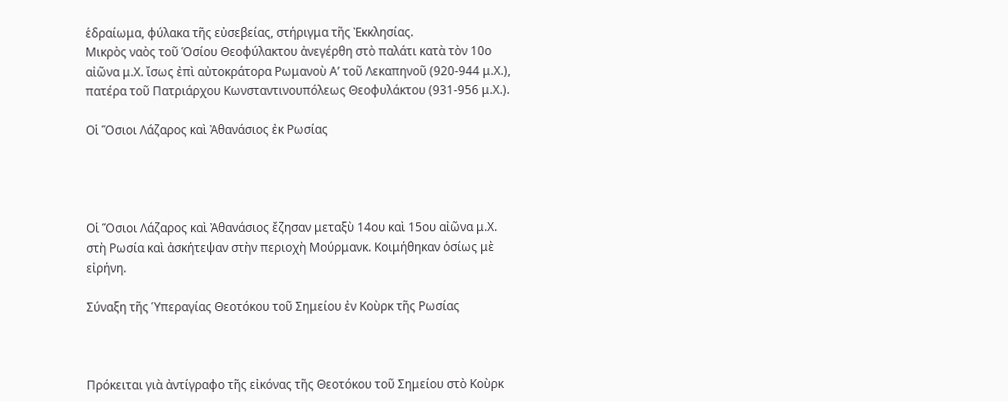ἑδραίωμα, φύλακα τῆς εὐσεβείας, στήριγμα τῆς Ἐκκλησίας.
Μικρὸς ναὸς τοῦ Ὁσίου Θεοφύλακτου ἀνεγέρθη στὸ παλάτι κατὰ τὸν 10ο αἰῶνα μ.Χ. ἴσως ἐπὶ αὐτοκράτορα Ρωμανοὺ Α’ τοῦ Λεκαπηνοῦ (920-944 μ.Χ.), πατέρα τοῦ Πατριάρχου Κωνσταντινουπόλεως Θεοφυλάκτου (931-956 μ.Χ.).

Οἱ Ὅσιοι Λάζαρος καὶ Ἀθανάσιος ἐκ Ρωσίας




Οἱ Ὅσιοι Λάζαρος καὶ Ἀθανάσιος ἔζησαν μεταξὺ 14ου καὶ 15ου αἰῶνα μ.Χ. στὴ Ρωσία καὶ ἀσκήτεψαν στὴν περιοχὴ Μούρμανκ. Κοιμήθηκαν ὁσίως μὲ εἰρήνη.

Σύναξη τῆς Ὑπεραγίας Θεοτόκου τοῦ Σημείου ἐν Κοὺρκ τῆς Ρωσίας



Πρόκειται γιὰ ἀντίγραφο τῆς εἰκόνας τῆς Θεοτόκου τοῦ Σημείου στὸ Κοὺρκ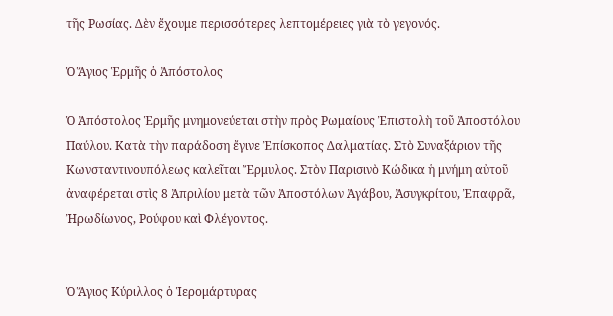τῆς Ρωσίας. Δὲν ἔχουμε περισσότερες λεπτομέρειες γιὰ τὸ γεγονός.

Ὁ Ἅγιος Ἑρμῆς ὁ Ἀπόστολος

Ὁ Ἀπόστολος Ἑρμῆς μνημονεύεται στὴν πρὸς Ρωμαίους Ἐπιστολὴ τοῦ Ἀποστόλου Παύλου. Κατὰ τὴν παράδοση ἔγινε Ἐπίσκοπος Δαλματίας. Στὸ Συναξάριον τῆς Κωνσταντινουπόλεως καλεῖται Ἔρμυλος. Στὸν Παρισινὸ Κώδικα ἡ μνήμη αὐτοῦ ἀναφέρεται στὶς 8 Ἀπριλίου μετὰ τῶν Ἀποστόλων Ἀγάβου, Ἀσυγκρίτου, Ἐπαφρᾶ, Ἠρωδίωνος, Ρούφου καὶ Φλέγοντος.


Ὁ Ἅγιος Κύριλλος ὁ Ἱερομάρτυρας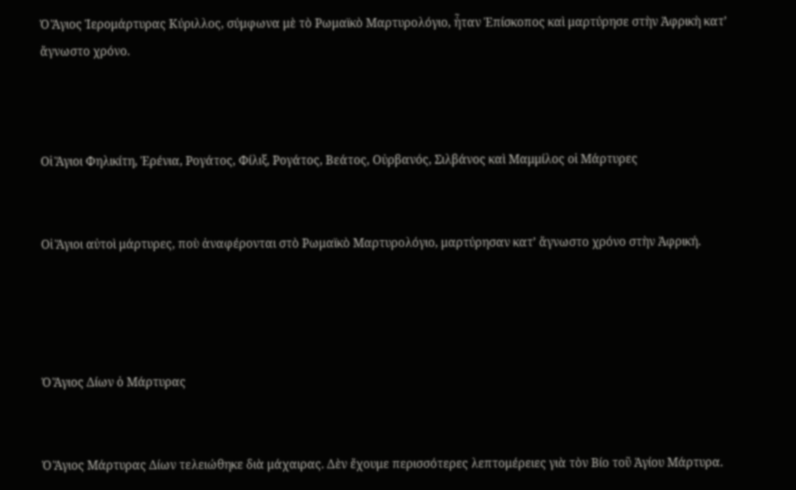Ὁ Ἅγιος Ἱερομάρτυρας Κύριλλος, σύμφωνα μὲ τὸ Ρωμαϊκὸ Μαρτυρολόγιο, ἦταν Ἐπίσκοπος καὶ μαρτύρησε στὴν Ἀφρικὴ κατ’ ἄγνωστο χρόνο.



Οἱ Ἅγιοι Φηλικίτη, Ἐρένια, Ρογάτος, Φίλιξ, Ρογάτος, Βεάτος, Οὐρβανός, Σιλβάνος καὶ Μαμμίλος οἱ Μάρτυρες


Οἱ Ἅγιοι αὐτοὶ μάρτυρες, ποὺ ἀναφέρονται στὸ Ρωμαϊκὸ Μαρτυρολόγιο, μαρτύρησαν κατ’ ἄγνωστο χρόνο στὴν Ἀφρική.




Ὁ Ἅγιος Δίων ὁ Μάρτυρας


Ὁ Ἅγιος Μάρτυρας Δίων τελειώθηκε διὰ μάχαιρας. Δὲν ἔχουμε περισσότερες λεπτομέρειες γιὰ τὸν Βίο τοῦ Ἁγίου Μάρτυρα.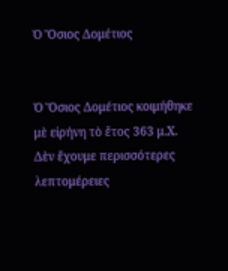Ὁ Ὅσιος Δομέτιος


Ὁ Ὅσιος Δομέτιος κοιμήθηκε μὲ εἰρήνη τὸ ἔτος 363 μ.Χ. Δὲν ἔχουμε περισσότερες λεπτομέρειες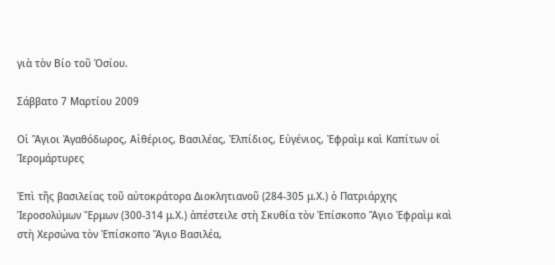γιὰ τὸν Βίο τοῦ Ὁσίου.

Σάββατο 7 Μαρτίου 2009

Οἱ Ἅγιοι Ἀγαθόδωρος, Αἰθέριος, Βασιλέας, Ἐλπίδιος, Εὐγένιος, Ἐφραὶμ καὶ Καπίτων οἱ Ἱερομάρτυρες

Ἐπὶ τῆς βασιλείας τοῦ αὐτοκράτορα Διοκλητιανοῦ (284-305 μ.Χ.) ὁ Πατριάρχης Ἱεροσολύμων Ἔρμων (300-314 μ.Χ.) ἀπέστειλε στὴ Σκυθία τὸν Ἐπίσκοπο Ἅγιο Ἐφραὶμ καὶ στὴ Χερσώνα τὸν Ἐπίσκοπο Ἅγιο Βασιλέα,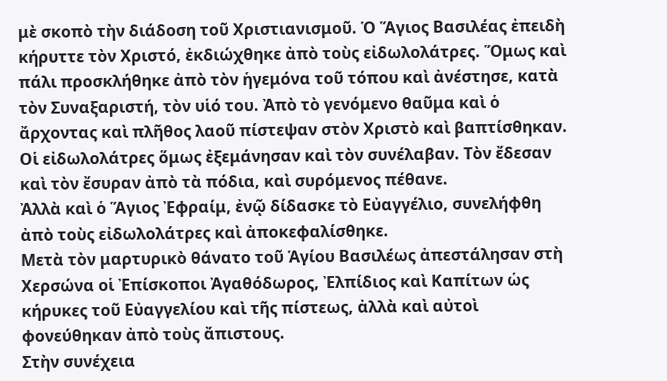μὲ σκοπὸ τὴν διάδοση τοῦ Χριστιανισμοῦ. Ὁ Ἅγιος Βασιλέας ἐπειδὴ κήρυττε τὸν Χριστό, ἐκδιώχθηκε ἀπὸ τοὺς εἰδωλολάτρες. Ὅμως καὶ πάλι προσκλήθηκε ἀπὸ τὸν ἡγεμόνα τοῦ τόπου καὶ ἀνέστησε, κατὰ τὸν Συναξαριστή, τὸν υἱό του. Ἀπὸ τὸ γενόμενο θαῦμα καὶ ὁ ἄρχοντας καὶ πλῆθος λαοῦ πίστεψαν στὸν Χριστὸ καὶ βαπτίσθηκαν. Οἱ εἰδωλολάτρες ὅμως ἐξεμάνησαν καὶ τὸν συνέλαβαν. Τὸν ἔδεσαν καὶ τὸν ἔσυραν ἀπὸ τὰ πόδια, καὶ συρόμενος πέθανε.
Ἀλλὰ καὶ ὁ Ἅγιος Ἐφραίμ, ἐνῷ δίδασκε τὸ Εὐαγγέλιο, συνελήφθη ἀπὸ τοὺς εἰδωλολάτρες καὶ ἀποκεφαλίσθηκε.
Μετὰ τὸν μαρτυρικὸ θάνατο τοῦ Ἁγίου Βασιλέως ἀπεστάλησαν στὴ Χερσώνα οἱ Ἐπίσκοποι Ἀγαθόδωρος, Ἐλπίδιος καὶ Καπίτων ὡς κήρυκες τοῦ Εὐαγγελίου καὶ τῆς πίστεως, ἀλλὰ καὶ αὐτοὶ φονεύθηκαν ἀπὸ τοὺς ἄπιστους.
Στὴν συνέχεια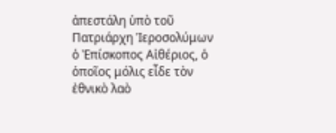ἀπεστάλη ὑπὸ τοῦ Πατριάρχη Ἱεροσολύμων ὁ Ἐπίσκοπος Αἰθέριος, ὁ ὁποῖος μόλις εἶδε τὸν ἐθνικὸ λαὸ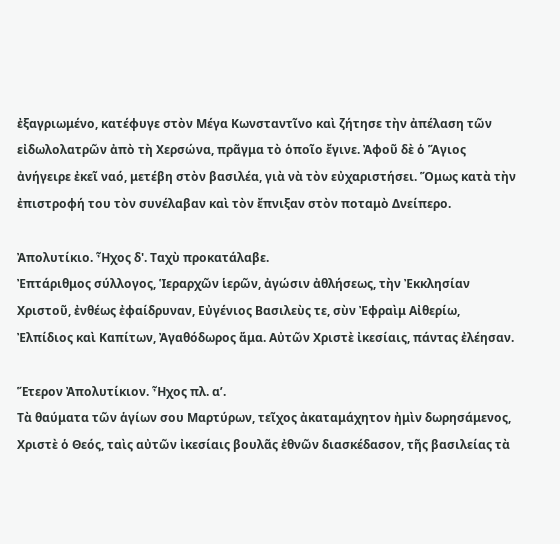ἐξαγριωμένο, κατέφυγε στὸν Μέγα Κωνσταντῖνο καὶ ζήτησε τὴν ἀπέλαση τῶν εἰδωλολατρῶν ἀπὸ τὴ Χερσώνα, πρᾶγμα τὸ ὁποῖο ἔγινε. Ἀφοῦ δὲ ὁ Ἅγιος ἀνήγειρε ἐκεῖ ναό, μετέβη στὸν βασιλέα, γιὰ νὰ τὸν εὐχαριστήσει. Ὅμως κατὰ τὴν ἐπιστροφή του τὸν συνέλαβαν καὶ τὸν ἔπνιξαν στὸν ποταμὸ Δνείπερο.

Ἀπολυτίκιο. Ἦχος δ'. Ταχὺ προκατάλαβε.
Ἐπτάριθμος σύλλογος, Ἱεραρχῶν ἱερῶν, ἀγώσιν ἀθλήσεως, τὴν Ἐκκλησίαν Χριστοῦ, ἐνθέως ἐφαίδρυναν, Εὐγένιος Βασιλεὺς τε, σὺν Ἐφραὶμ Αἰθερίω, Ἐλπίδιος καὶ Καπίτων, Ἀγαθόδωρος ἅμα. Αὐτῶν Χριστὲ ἰκεσίαις, πάντας ἐλέησαν.

Ἕτερον Ἀπολυτίκιον. Ἦχος πλ. α’.
Τὰ θαύματα τῶν ἁγίων σου Μαρτύρων, τεῖχος ἀκαταμάχητον ἠμὶν δωρησάμενος, Χριστὲ ὁ Θεός, ταὶς αὐτῶν ἰκεσίαις βουλᾶς ἐθνῶν διασκέδασον, τῆς βασιλείας τὰ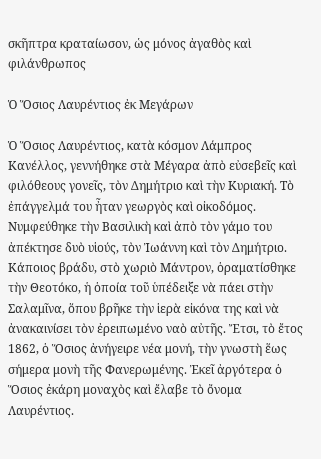σκῆπτρα κραταίωσον, ὡς μόνος ἀγαθὸς καὶ φιλάνθρωπος

Ὁ Ὅσιος Λαυρέντιος ἐκ Μεγάρων

Ὁ Ὅσιος Λαυρέντιος, κατὰ κόσμον Λάμπρος Κανέλλος, γεννήθηκε στὰ Μέγαρα ἀπὸ εὐσεβεῖς καὶ φιλόθεους γονεῖς, τὸν Δημήτριο καὶ τὴν Κυριακή. Τὸ ἐπάγγελμά του ἦταν γεωργὸς καὶ οἰκοδόμος. Νυμφεύθηκε τὴν Βασιλικὴ καὶ ἀπὸ τὸν γάμο του ἀπέκτησε δυὸ υἱούς, τὸν Ἰωάννη καὶ τὸν Δημήτριο. Κάποιος βράδυ, στὸ χωριὸ Μάντρον, ὁραματίσθηκε τὴν Θεοτόκο, ἡ ὁποία τοῦ ὑπέδειξε νὰ πάει στὴν Σαλαμῖνα, ὅπου βρῆκε τὴν ἱερὰ εἰκόνα της καὶ νὰ ἀνακαινίσει τὸν ἐρειπωμένο ναὸ αὐτῆς. Ἔτσι, τὸ ἔτος 1862, ὁ Ὅσιος ἀνήγειρε νέα μονή, τὴν γνωστὴ ἕως σήμερα μονὴ τῆς Φανερωμένης. Ἐκεῖ ἀργότερα ὁ Ὅσιος ἐκάρη μοναχὸς καὶ ἔλαβε τὸ ὄνομα Λαυρέντιος.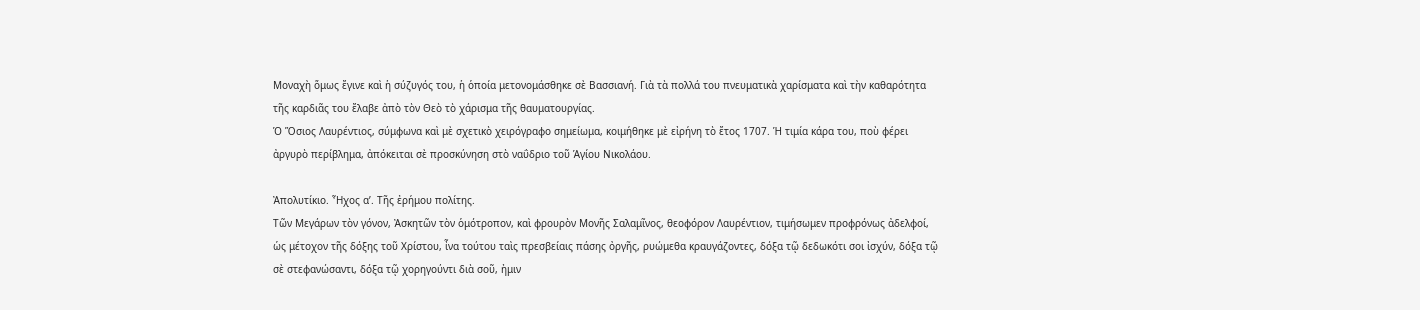Μοναχὴ ὅμως ἔγινε καὶ ἡ σύζυγός του, ἡ ὁποία μετονομάσθηκε σὲ Βασσιανή. Γιὰ τὰ πολλά του πνευματικὰ χαρίσματα καὶ τὴν καθαρότητα τῆς καρδιᾶς του ἔλαβε ἀπὸ τὸν Θεὸ τὸ χάρισμα τῆς θαυματουργίας.
Ὁ Ὅσιος Λαυρέντιος, σύμφωνα καὶ μὲ σχετικὸ χειρόγραφο σημείωμα, κοιμήθηκε μὲ εἰρήνη τὸ ἔτος 1707. Ἡ τιμία κάρα του, ποὺ φέρει ἀργυρὸ περίβλημα, ἀπόκειται σὲ προσκύνηση στὸ ναΰδριο τοῦ Ἁγίου Νικολάου.

Ἀπολυτίκιο. Ἦχος α’. Τῆς ἐρήμου πολίτης.
Τῶν Μεγάρων τὸν γόνον, Ἀσκητῶν τὸν ὁμότροπον, καὶ φρουρὸν Μονῆς Σαλαμῖνος, θεοφόρον Λαυρέντιον, τιμήσωμεν προφρόνως ἀδελφοί, ὡς μέτοχον τῆς δόξης τοῦ Χρίστου, ἶνα τούτου ταὶς πρεσβείαις πάσης ὀργῆς, ρυώμεθα κραυγάζοντες, δόξα τῷ δεδωκότι σοι ἰσχύν, δόξα τῷ σὲ στεφανώσαντι, δόξα τῷ χορηγούντι διὰ σοῦ, ἠμιν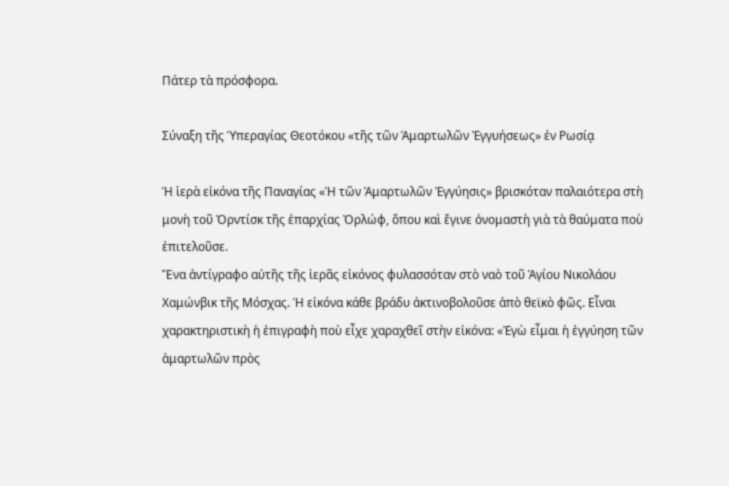Πάτερ τὰ πρόσφορα.

Σύναξη τῆς Ὑπεραγίας Θεοτόκου «τῆς τῶν Ἁμαρτωλῶν Ἐγγυήσεως» ἐν Ρωσίᾳ

Ἡ ἱερὰ εἰκόνα τῆς Παναγίας «Ἡ τῶν Ἁμαρτωλῶν Ἐγγύησις» βρισκόταν παλαιότερα στὴ μονὴ τοῦ Ὀρντίσκ τῆς ἐπαρχίας Ὀρλώφ, ὅπου καὶ ἔγινε ὀνομαστὴ γιὰ τὰ θαύματα ποὺ ἐπιτελοῦσε.
Ἕνα ἀντίγραφο αὐτῆς τῆς ἱερᾶς εἰκόνος φυλασσόταν στὸ ναὸ τοῦ Ἁγίου Νικολάου Χαμώνβικ τῆς Μόσχας. Ἡ εἰκόνα κάθε βράδυ ἀκτινοβολοῦσε ἀπὸ θεϊκὸ φῶς. Εἶναι χαρακτηριστικὴ ἡ ἐπιγραφὴ ποὺ εἶχε χαραχθεῖ στὴν εἰκόνα: «Ἐγὼ εἶμαι ἡ ἐγγύηση τῶν ἁμαρτωλῶν πρὸς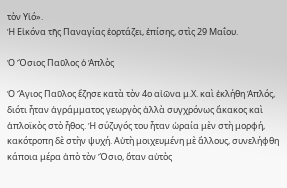τὸν Υἱό».
Ἡ Εἰκόνα τῆς Παναγίας ἑορτάζει, ἐπίσης, στὶς 29 Μαΐου.

Ὁ Ὅσιος Παῦλος ὁ Ἁπλὸς

Ὁ Ἅγιος Παῦλος ἔζησε κατὰ τὸν 4ο αἰῶνα μ.Χ. καὶ ἐκλήθη Ἁπλός, διότι ἦταν ἀγράμματος γεωργὸς ἀλλὰ συγχρόνως ἄκακος καὶ ἁπλοϊκὸς στὸ ἦθος. Ἡ σύζυγός του ἦταν ὡραία μὲν στὴ μορφή, κακότροπη δὲ στὴν ψυχή. Αὐτὴ μοιχευμένη μὲ ἄλλους, συνελήφθη κάποια μέρα ἀπὸ τὸν Ὅσιο, ὅταν αὐτὸς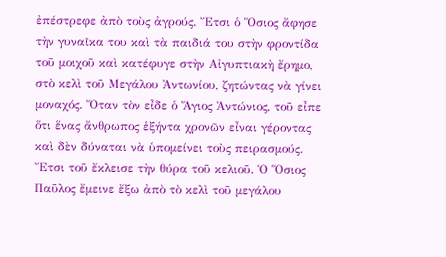ἐπέστρεφε ἀπὸ τοὺς ἀγρούς. Ἔτσι ὁ Ὅσιος ἄφησε τὴν γυναῖκα του καὶ τὰ παιδιά του στὴν φροντίδα τοῦ μοιχοῦ καὶ κατέφυγε στὴν Αἰγυπτιακὴ ἔρημο, στὸ κελὶ τοῦ Μεγάλου Ἀντωνίου, ζητώντας νὰ γίνει μοναχός. Ὅταν τὸν εἶδε ὁ Ἅγιος Ἀντώνιος, τοῦ εἶπε ὅτι ἕνας ἄνθρωπος ἑξήντα χρονῶν εἶναι γέροντας καὶ δὲν δύναται νὰ ὑπομείνει τοὺς πειρασμούς. Ἔτσι τοῦ ἔκλεισε τὴν θύρα τοῦ κελιοῦ. Ὁ Ὅσιος Παῦλος ἔμεινε ἔξω ἀπὸ τὸ κελὶ τοῦ μεγάλου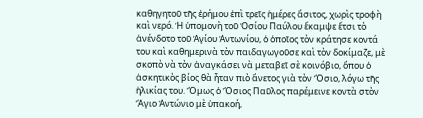καθηγητοῦ τῆς ἐρήμου ἐπὶ τρεῖς ἡμέρες ἄσιτος, χωρὶς τροφὴ καὶ νερό. Ἡ ὑπομονὴ τοῦ Ὁσίου Παύλου ἔκαμψε ἔτσι τὸ ἀνένδοτο τοῦ Ἁγίου Ἀντωνίου, ὁ ὁποῖος τὸν κράτησε κοντά του καὶ καθημερινὰ τὸν παιδαγωγοῦσε καὶ τὸν δοκίμαζε, μὲ σκοπὸ νὰ τὸν ἀναγκάσει νὰ μεταβεῖ σὲ κοινόβιο, ὅπου ὁ ἀσκητικὸς βίος θὰ ἦταν πιὸ ἄνετος γιὰ τὸν Ὅσιο, λόγω τῆς ἡλικίας του. Ὅμως ὁ Ὅσιος Παῦλος παρέμεινε κοντὰ στὸν Ἅγιο Ἀντώνιο μὲ ὑπακοή,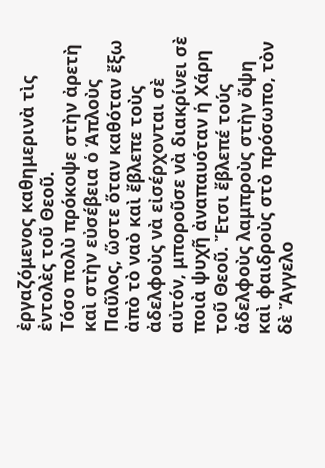ἐργαζόμενος καθημερινὰ τὶς ἐντολὲς τοῦ Θεοῦ.
Τόσο πολὺ πρόκοψε στὴν ἀρετὴ καὶ στὴν εὐσέβεια ὁ Ἁπλοὺς Παῦλος, ὥστε ὅταν καθόταν ἔξω ἀπὸ τὸ ναὸ καὶ ἔβλεπε τοὺς ἀδελφοὺς νὰ εἰσέρχονται σὲ αὐτόν, μποροῦσε νὰ διακρίνει σὲ ποιὰ ψυχῆ ἀναπαυόταν ἡ Χάρη τοῦ Θεοῦ. Ἔτσι ἔβλεπέ τούς ἀδελφοὺς λαμπροὺς στὴν ὄψη καὶ φαιδροὺς στὸ πρόσωπο, τὸν δὲ Ἄγγελο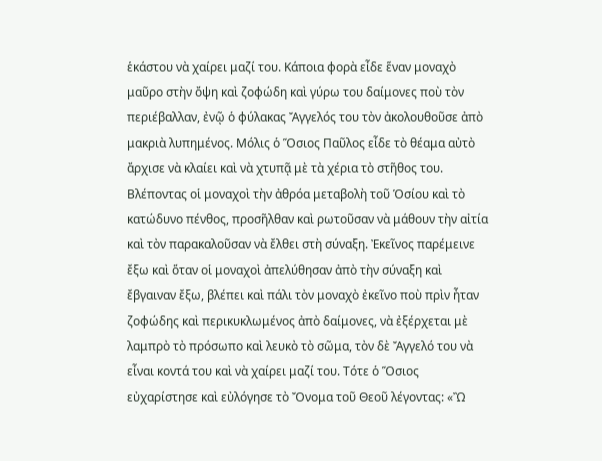ἑκάστου νὰ χαίρει μαζί του. Κάποια φορὰ εἶδε ἕναν μοναχὸ μαῦρο στὴν ὄψη καὶ ζοφώδη καὶ γύρω του δαίμονες ποὺ τὸν περιέβαλλαν, ἐνῷ ὁ φύλακας Ἄγγελός του τὸν ἀκολουθοῦσε ἀπὸ μακριὰ λυπημένος. Μόλις ὁ Ὅσιος Παῦλος εἶδε τὸ θέαμα αὐτὸ ἄρχισε νὰ κλαίει καὶ νὰ χτυπᾷ μὲ τὰ χέρια τὸ στῆθος του. Βλέποντας οἱ μοναχοὶ τὴν ἀθρόα μεταβολὴ τοῦ Ὁσίου καὶ τὸ κατώδυνο πένθος, προσῆλθαν καὶ ρωτοῦσαν νὰ μάθουν τὴν αἰτία καὶ τὸν παρακαλοῦσαν νὰ ἔλθει στὴ σύναξη. Ἐκεῖνος παρέμεινε ἔξω καὶ ὅταν οἱ μοναχοὶ ἀπελύθησαν ἀπὸ τὴν σύναξη καὶ ἔβγαιναν ἔξω, βλέπει καὶ πάλι τὸν μοναχὸ ἐκεῖνο ποὺ πρὶν ἦταν ζοφώδης καὶ περικυκλωμένος ἀπὸ δαίμονες, νὰ ἐξέρχεται μὲ λαμπρὸ τὸ πρόσωπο καὶ λευκὸ τὸ σῶμα, τὸν δὲ Ἄγγελό του νὰ εἶναι κοντά του καὶ νὰ χαίρει μαζί του. Τότε ὁ Ὅσιος εὐχαρίστησε καὶ εὐλόγησε τὸ Ὄνομα τοῦ Θεοῦ λέγοντας: «Ὢ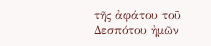τῆς ἀφάτου τοῦ Δεσπότου ἠμῶν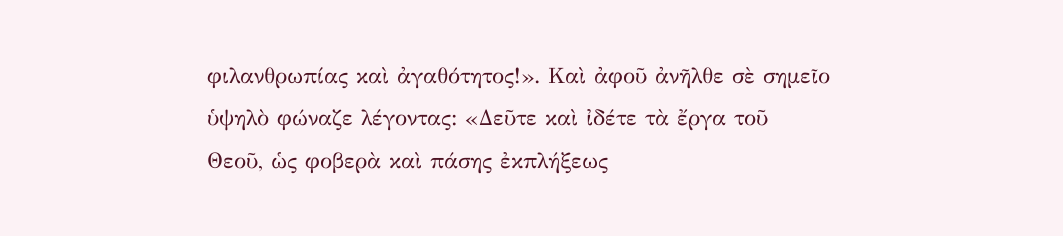φιλανθρωπίας καὶ ἀγαθότητος!». Καὶ ἀφοῦ ἀνῆλθε σὲ σημεῖο ὑψηλὸ φώναζε λέγοντας: «Δεῦτε καὶ ἰδέτε τὰ ἔργα τοῦ Θεοῦ, ὡς φοβερὰ καὶ πάσης ἐκπλήξεως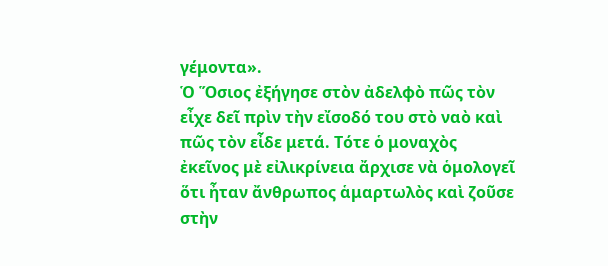γέμοντα».
Ὁ Ὅσιος ἐξήγησε στὸν ἀδελφὸ πῶς τὸν εἶχε δεῖ πρὶν τὴν εἴσοδό του στὸ ναὸ καὶ πῶς τὸν εἶδε μετά. Τότε ὁ μοναχὸς ἐκεῖνος μὲ εἰλικρίνεια ἄρχισε νὰ ὁμολογεῖ ὅτι ἦταν ἄνθρωπος ἁμαρτωλὸς καὶ ζοῦσε στὴν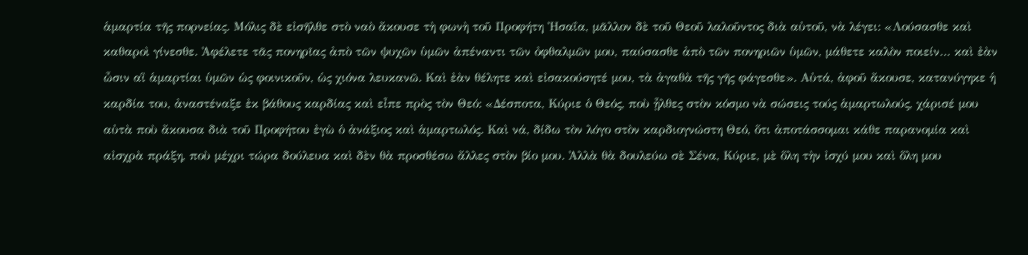ἁμαρτία τῆς πορνείας. Μόλις δὲ εἰσῆλθε στὸ ναὸ ἄκουσε τὴ φωνὴ τοῦ Προφήτη Ἠσαΐα, μᾶλλον δὲ τοῦ Θεοῦ λαλοῦντος διὰ αὐτοῦ, νὰ λέγει: «Λούσασθε καὶ καθαροὶ γίνεσθε. Ἀφέλετε τᾶς πονηρῖας ἀπὸ τῶν ψυχῶν ὑμῶν ἀπέναντι τῶν ὀφθαλμῶν μου, παύσασθε ἀπὸ τῶν πονηριῶν ὑμῶν, μάθετε καλὸν ποιείν… καὶ ἐὰν ὦσιν αἳ ἁμαρτίαι ὑμῶν ὡς φοινικοῦν, ὡς χιόνα λευκανῶ. Καὶ ἐὰν θέλητε καὶ εἰσακούσητέ μου, τὰ ἀγαθὰ τῆς γῆς φάγεσθε». Αὐτά, ἀφοῦ ἄκουσε, κατανύγηκε ἡ καρδία του, ἀναστέναξε ἐκ βάθους καρδίας καὶ εἶπε πρὸς τὸν Θεό: «Δέσποτα, Κύριε ὁ Θεός, ποὺ ᾖλθες στὸν κόσμο νὰ σώσεις τούς ἁμαρτωλούς, χάρισέ μου αὐτὰ ποὺ ἄκουσα διὰ τοῦ Προφήτου ἐγὼ ὁ ἀνάξιος καὶ ἁμαρτωλός. Καὶ νά, δίδω τὸν λόγο στὸν καρδιογνώστη Θεό, ὅτι ἀποτάσσομαι κάθε παρανομία καὶ αἰσχρὰ πράξη, ποὺ μέχρι τώρα δούλευα καὶ δὲν θὰ προσθέσω ἄλλες στὸν βίο μου. Ἀλλὰ θὰ δουλεύω σὲ Σένα, Κύριε, μὲ ὅλη τὴν ἰσχύ μου καὶ ὅλη μου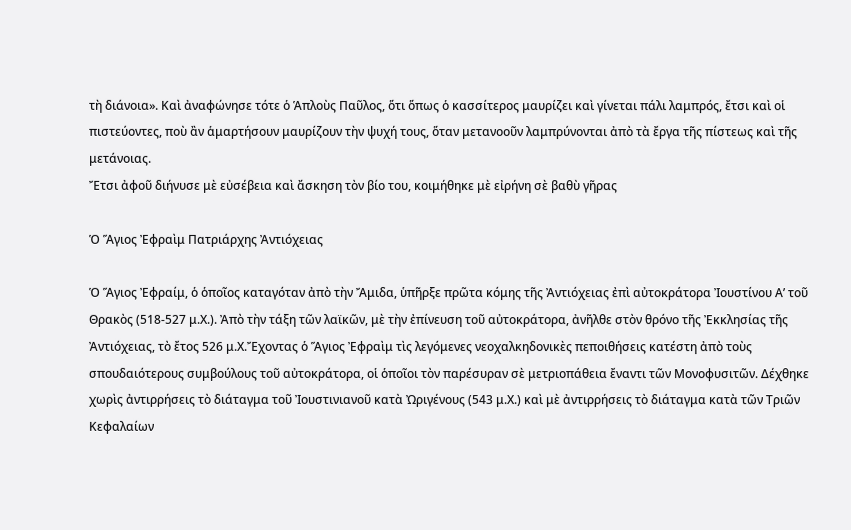τὴ διάνοια». Καὶ ἀναφώνησε τότε ὁ Ἁπλοὺς Παῦλος, ὅτι ὅπως ὁ κασσίτερος μαυρίζει καὶ γίνεται πάλι λαμπρός, ἔτσι καὶ οἱ πιστεύοντες, ποὺ ἂν ἁμαρτήσουν μαυρίζουν τὴν ψυχή τους, ὅταν μετανοοῦν λαμπρύνονται ἀπὸ τὰ ἔργα τῆς πίστεως καὶ τῆς μετάνοιας.
Ἔτσι ἀφοῦ διήνυσε μὲ εὐσέβεια καὶ ἄσκηση τὸν βίο του, κοιμήθηκε μὲ εἰρήνη σὲ βαθὺ γῆρας

Ὁ Ἅγιος Ἐφραὶμ Πατριάρχης Ἀντιόχειας

Ὁ Ἅγιος Ἐφραίμ, ὁ ὁποῖος καταγόταν ἀπὸ τὴν Ἄμιδα, ὑπῆρξε πρῶτα κόμης τῆς Ἀντιόχειας ἐπὶ αὐτοκράτορα Ἰουστίνου Α’ τοῦ Θρακὸς (518-527 μ.Χ.). Ἀπὸ τὴν τάξη τῶν λαϊκῶν, μὲ τὴν ἐπίνευση τοῦ αὐτοκράτορα, ἀνῆλθε στὸν θρόνο τῆς Ἐκκλησίας τῆς Ἀντιόχειας, τὸ ἔτος 526 μ.Χ.Ἔχοντας ὁ Ἅγιος Ἐφραὶμ τὶς λεγόμενες νεοχαλκηδονικὲς πεποιθήσεις κατέστη ἀπὸ τοὺς σπουδαιότερους συμβούλους τοῦ αὐτοκράτορα, οἱ ὁποῖοι τὸν παρέσυραν σὲ μετριοπάθεια ἔναντι τῶν Μονοφυσιτῶν. Δέχθηκε χωρὶς ἀντιρρήσεις τὸ διάταγμα τοῦ Ἰουστινιανοῦ κατὰ Ὠριγένους (543 μ.Χ.) καὶ μὲ ἀντιρρήσεις τὸ διάταγμα κατὰ τῶν Τριῶν Κεφαλαίων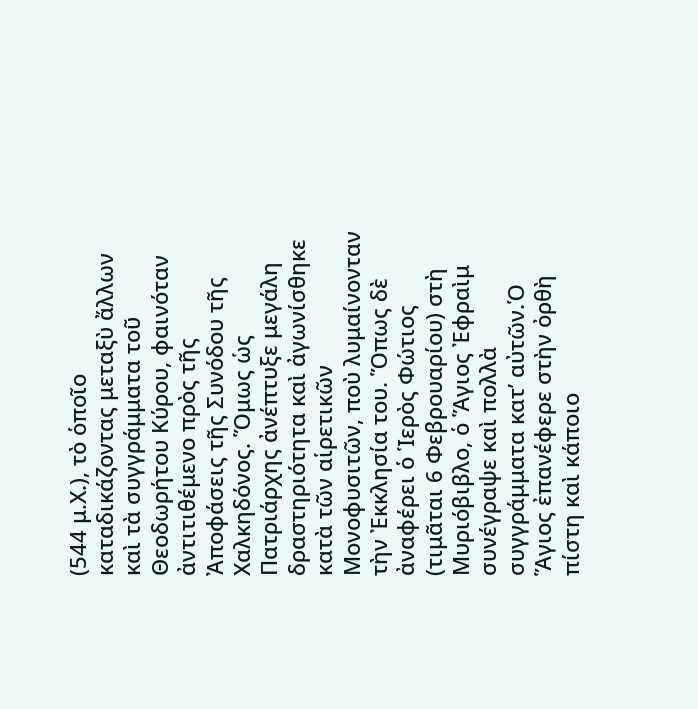(544 μ.Χ.), τὸ ὁποῖο καταδικάζοντας μεταξὺ ἄλλων καὶ τὰ συγγράμματα τοῦ Θεοδωρήτου Κύρου, φαινόταν ἀντιτιθέμενο πρὸς τῆς Ἀποφάσεις τῆς Συνόδου τῆς Χαλκηδόνος. Ὅμως ὡς Πατριάρχης ἀνέπτυξε μεγάλη δραστηριότητα καὶ ἀγωνίσθηκε κατὰ τῶν αἱρετικῶν Μονοφυσιτῶν, ποὺ λυμαίνονταν τὴν Ἐκκλησία του. Ὅπως δὲ ἀναφέρει ὁ Ἱερὸς Φώτιος (τιμᾶται 6 Φεβρουαρίου) στὴ Μυριόβιβλο, ὁ Ἅγιος Ἐφραὶμ συνέγραψε καὶ πολλὰ συγγράμματα κατ’ αὐτῶν.Ὁ Ἅγιος ἐπανέφερε στὴν ὀρθὴ πίστη καὶ κάποιο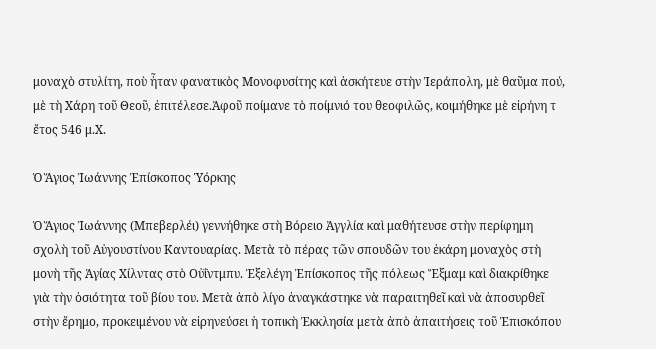μοναχὸ στυλίτη, ποὺ ἦταν φανατικὸς Μονοφυσίτης καὶ ἀσκήτευε στὴν Ἱεράπολη, μὲ θαῦμα πού, μὲ τὴ Χάρη τοῦ Θεοῦ, ἐπιτέλεσε.Ἀφοῦ ποίμανε τὸ ποίμνιό του θεοφιλῶς, κοιμήθηκε μὲ εἰρήνη τ ἔτος 546 μ.Χ.

Ὁ Ἅγιος Ἰωάννης Ἐπίσκοπος Ὑόρκης

Ὁ Ἅγιος Ἰωάννης (Μπεβερλέι) γεννήθηκε στὴ Βόρειο Ἀγγλία καὶ μαθήτευσε στὴν περίφημη σχολὴ τοῦ Αὐγουστίνου Καντουαρίας. Μετὰ τὸ πέρας τῶν σπουδῶν του ἐκάρη μοναχὸς στὴ μονὴ τῆς Ἁγίας Χίλντας στὸ Οὐΐντμπυ. Ἐξελέγη Ἐπίσκοπος τῆς πόλεως Ἔξμαμ καὶ διακρίθηκε γιὰ τὴν ὁσιότητα τοῦ βίου του. Μετὰ ἀπὸ λίγο ἀναγκάστηκε νὰ παραιτηθεῖ καὶ νὰ ἀποσυρθεῖ στὴν ἔρημο, προκειμένου νὰ εἰρηνεύσει ἡ τοπικὴ Ἐκκλησία μετὰ ἀπὸ ἀπαιτήσεις τοῦ Ἐπισκόπου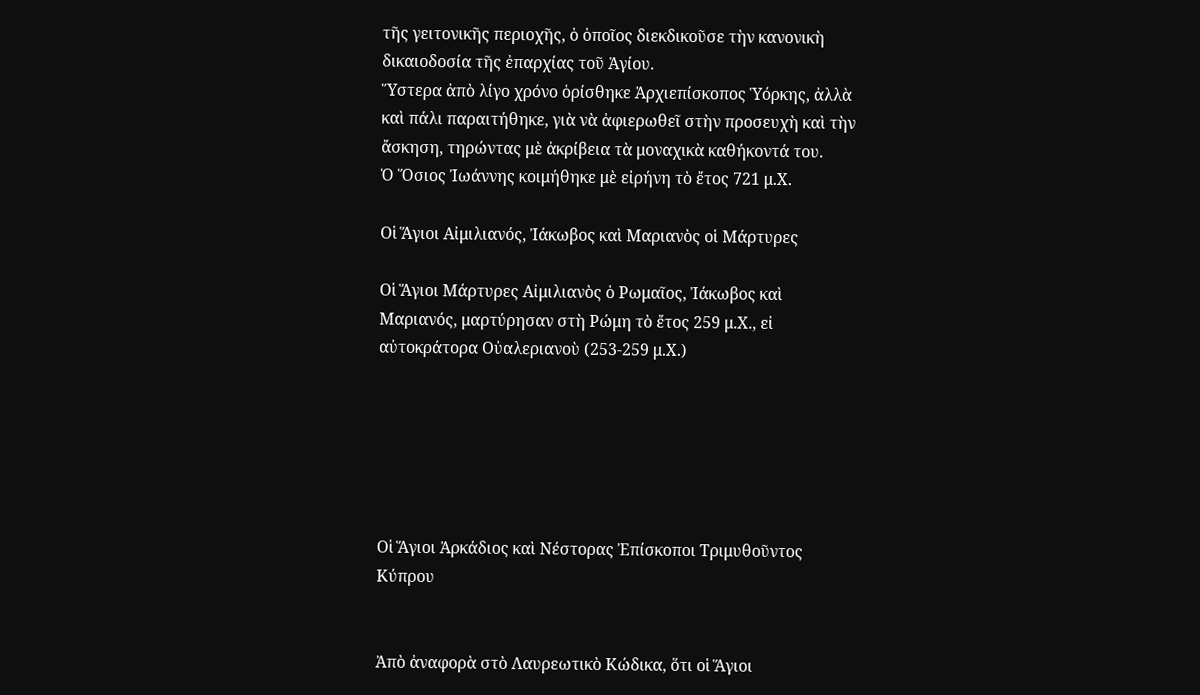τῆς γειτονικῆς περιοχῆς, ὁ ὁποῖος διεκδικοῦσε τὴν κανονικὴ δικαιοδοσία τῆς ἐπαρχίας τοῦ Ἁγίου.
Ὕστερα ἀπὸ λίγο χρόνο ὁρίσθηκε Ἀρχιεπίσκοπος Ὑόρκης, ἀλλὰ καὶ πάλι παραιτήθηκε, γιὰ νὰ ἀφιερωθεῖ στὴν προσευχὴ καὶ τὴν ἄσκηση, τηρώντας μὲ ἀκρίβεια τὰ μοναχικὰ καθήκοντά του.
Ὁ Ὅσιος Ἰωάννης κοιμήθηκε μὲ εἰρήνη τὸ ἔτος 721 μ.Χ.

Οἱ Ἅγιοι Αἰμιλιανός, Ἰάκωβος καὶ Μαριανὸς οἱ Μάρτυρες

Οἱ Ἅγιοι Μάρτυρες Αἰμιλιανὸς ὁ Ρωμαῖος, Ἰάκωβος καὶ Μαριανός, μαρτύρησαν στὴ Ρώμη τὸ ἔτος 259 μ.Χ., εἰ αὐτοκράτορα Οὐαλεριανοὺ (253-259 μ.Χ.)






Οἱ Ἅγιοι Ἀρκάδιος καὶ Νέστορας Ἐπίσκοποι Τριμυθοῦντος Κύπρου


Ἀπὸ ἀναφορὰ στὸ Λαυρεωτικὸ Κώδικα, ὅτι οἱ Ἅγιοι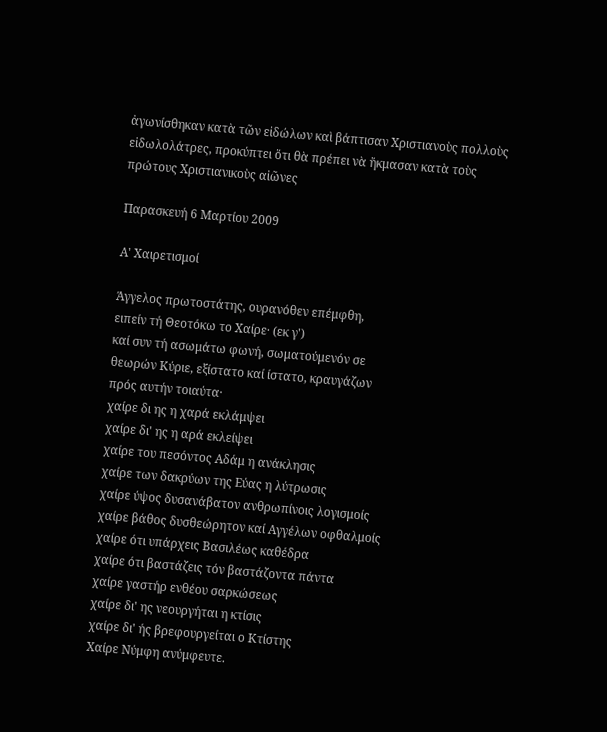ἀγωνίσθηκαν κατὰ τῶν εἰδώλων καὶ βάπτισαν Χριστιανοὺς πολλοὺς εἰδωλολάτρες, προκύπτει ὅτι θὰ πρέπει νὰ ἤκμασαν κατὰ τοὺς πρώτους Χριστιανικοὺς αἰῶνες

Παρασκευή 6 Μαρτίου 2009

Α' Χαιρετισμοί

Άγγελος πρωτοστάτης, ουρανόθεν επέμφθη,
ειπείν τή Θεοτόκω το Χαίρε· (εκ γ')
καί συν τή ασωμάτω φωνή, σωματούμενόν σε
θεωρών Κύριε, εξίστατο καί ίστατο, κραυγάζων
πρός αυτήν τοιαύτα·
χαίρε δι ης η χαρά εκλάμψει
χαίρε δι' ης η αρά εκλείψει
χαίρε του πεσόντος Αδάμ η ανάκλησις
χαίρε των δακρύων της Εύας η λύτρωσις
χαίρε ύψος δυσανάβατον ανθρωπίνοις λογισμοίς
χαίρε βάθος δυσθεώρητον καί Αγγέλων οφθαλμοίς
χαίρε ότι υπάρχεις Βασιλέως καθέδρα
χαίρε ότι βαστάζεις τόν βαστάζοντα πάντα
χαίρε γαστήρ ενθέου σαρκώσεως
χαίρε δι' ης νεουργήται η κτίσις
χαίρε δι' ής βρεφουργείται ο Κτίστης
Χαίρε Νύμφη ανύμφευτε.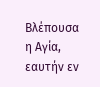Βλέπουσα η Αγία, εαυτήν εν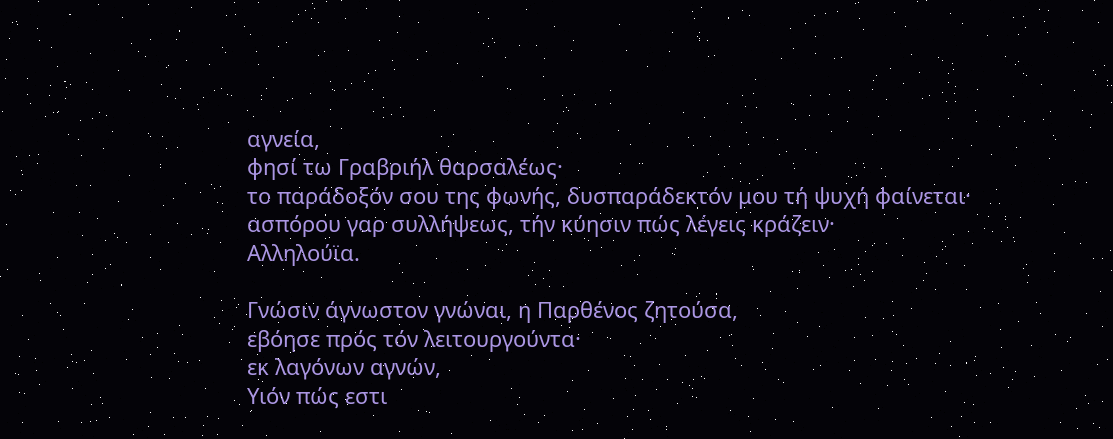αγνεία,
φησί τω Γραβριήλ θαρσαλέως·
το παράδοξόν σου της φωνής, δυσπαράδεκτόν μου τή ψυχή φαίνεται·
ασπόρου γαρ συλλήψεως, τήν κύησιν πώς λέγεις κράζειν·
Αλληλούϊα.

Γνώσιν άγνωστον γνώναι, η Παρθένος ζητούσα,
εβόησε πρός τόν λειτουργούντα·
εκ λαγόνων αγνών,
Υιόν πώς εστι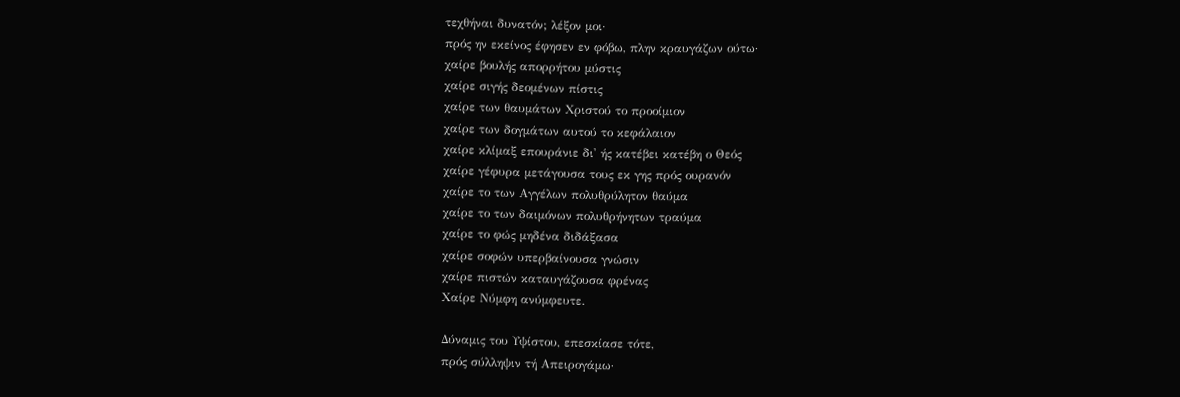τεχθήναι δυνατόν; λέξον μοι·
πρός ην εκείνος έφησεν εν φόβω, πλην κραυγάζων ούτω·
χαίρε βουλής απορρήτου μύστις
χαίρε σιγής δεομένων πίστις
χαίρε των θαυμάτων Χριστού το προοίμιον
χαίρε των δογμάτων αυτού το κεφάλαιον
χαίρε κλίμαξ επουράνιε δι' ής κατέβει κατέβη ο Θεός
χαίρε γέφυρα μετάγουσα τους εκ γης πρός ουρανόν
χαίρε το των Αγγέλων πολυθρύλητον θαύμα
χαίρε το των δαιμόνων πολυθρήνητων τραύμα
χαίρε το φώς μηδένα διδάξασα
χαίρε σοφών υπερβαίνουσα γνώσιν
χαίρε πιστών καταυγάζουσα φρένας
Χαίρε Νύμφη ανύμφευτε.

Δύναμις του Υψίστου, επεσκίασε τότε,
πρός σύλληψιν τή Απειρογάμω·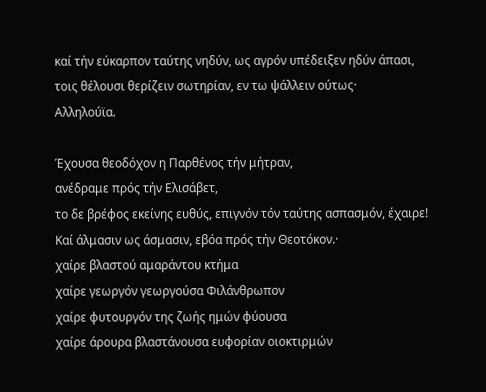καί τήν εύκαρπον ταύτης νηδύν, ως αγρόν υπέδειξεν ηδύν άπασι,
τοις θέλουσι θερίζειν σωτηρίαν, εν τω ψάλλειν ούτως·
Αλληλούϊα.

Έχουσα θεοδόχον η Παρθένος τήν μήτραν,
ανέδραμε πρός τήν Ελισάβετ,
το δε βρέφος εκείνης ευθύς, επιγνόν τόν ταύτης ασπασμόν, έχαιρε!
Καί άλμασιν ως άσμασιν, εβόα πρός τήν Θεοτόκον.·
χαίρε βλαστού αμαράντου κτήμα
χαίρε γεωργόν γεωργούσα Φιλάνθρωπον
χαίρε φυτουργόν της ζωής ημών φύουσα
χαίρε άρουρα βλαστάνουσα ευφορίαν οιοκτιρμών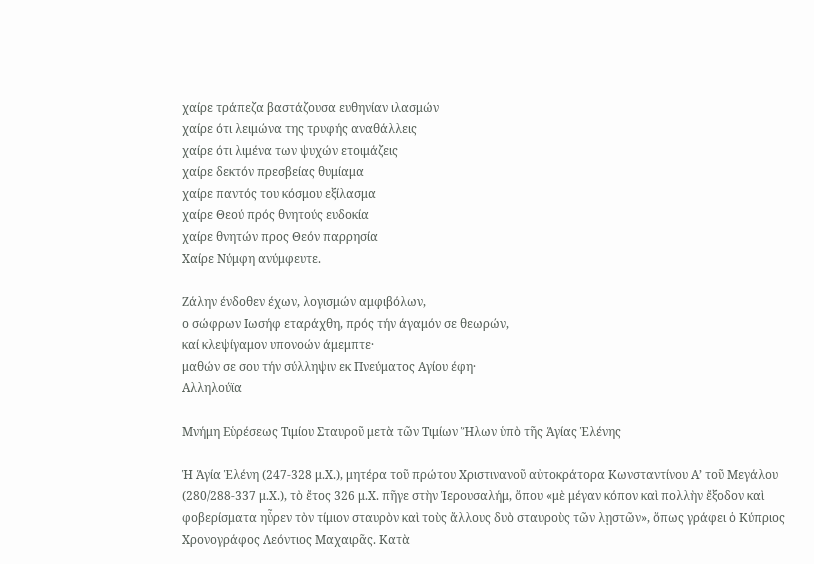χαίρε τράπεζα βαστάζουσα ευθηνίαν ιλασμών
χαίρε ότι λειμώνα της τρυφής αναθάλλεις
χαίρε ότι λιμένα των ψυχών ετοιμάζεις
χαίρε δεκτόν πρεσβείας θυμίαμα
χαίρε παντός του κόσμου εξίλασμα
χαίρε Θεού πρός θνητούς ευδοκία
χαίρε θνητών προς Θεόν παρρησία
Χαίρε Νύμφη ανύμφευτε.

Ζάλην ένδοθεν έχων, λογισμών αμφιβόλων,
ο σώφρων Ιωσήφ εταράχθη, πρός τήν άγαμόν σε θεωρών,
καί κλεψίγαμον υπονοών άμεμπτε·
μαθών σε σου τήν σύλληψιν εκ Πνεύματος Αγίου έφη·
Αλληλούϊα

Μνήμη Εὑρέσεως Τιμίου Σταυροῦ μετὰ τῶν Τιμίων Ἥλων ὑπὸ τῆς Ἁγίας Ἑλένης

Ἡ Ἁγία Ἑλένη (247-328 μ.Χ.), μητέρα τοῦ πρώτου Χριστινανοῦ αὐτοκράτορα Κωνσταντίνου Α’ τοῦ Μεγάλου (280/288-337 μ.Χ.), τὸ ἔτος 326 μ.Χ. πῆγε στὴν Ἱερουσαλήμ, ὅπου «μὲ μέγαν κόπον καὶ πολλὴν ἔξοδον καὶ φοβερίσματα ηὖρεν τὸν τίμιον σταυρὸν καὶ τοὺς ἄλλους δυὸ σταυροὺς τῶν λῃστῶν», ὅπως γράφει ὁ Κύπριος Χρονογράφος Λεόντιος Μαχαιρᾶς. Κατὰ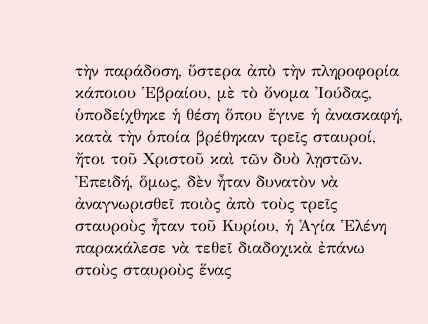τὴν παράδοση, ὕστερα ἀπὸ τὴν πληροφορία κάποιου Ἑβραίου, μὲ τὸ ὄνομα Ἰούδας, ὑποδείχθηκε ἡ θέση ὅπου ἔγινε ἡ ἀνασκαφή, κατὰ τὴν ὁποία βρέθηκαν τρεῖς σταυροί, ἤτοι τοῦ Χριστοῦ καὶ τῶν δυὸ λῃστῶν. Ἐπειδή, ὅμως, δὲν ἦταν δυνατὸν νὰ ἀναγνωρισθεῖ ποιὸς ἀπὸ τοὺς τρεῖς σταυροὺς ἦταν τοῦ Κυρίου, ἡ Ἁγία Ἑλένη παρακάλεσε νὰ τεθεῖ διαδοχικὰ ἐπάνω στοὺς σταυροὺς ἕνας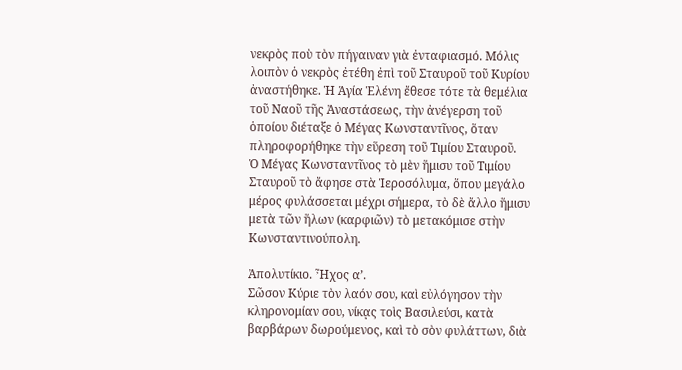νεκρὸς ποὺ τὸν πήγαιναν γιὰ ἐνταφιασμό. Μόλις λοιπὸν ὁ νεκρὸς ἐτέθη ἐπὶ τοῦ Σταυροῦ τοῦ Κυρίου ἀναστήθηκε. Ἡ Ἁγία Ἑλένη ἔθεσε τότε τὰ θεμέλια τοῦ Ναοῦ τῆς Ἀναστάσεως, τὴν ἀνέγερση τοῦ ὁποίου διέταξε ὁ Μέγας Κωνσταντῖνος, ὅταν πληροφορήθηκε τὴν εὕρεση τοῦ Τιμίου Σταυροῦ.
Ὁ Μέγας Κωνσταντῖνος τὸ μὲν ἥμισυ τοῦ Τιμίου Σταυροῦ τὸ ἄφησε στὰ Ἱεροσόλυμα, ὅπου μεγάλο μέρος φυλάσσεται μέχρι σήμερα, τὸ δὲ ἄλλο ἥμισυ μετὰ τῶν ἥλων (καρφιῶν) τὸ μετακόμισε στὴν Κωνσταντινούπολη.

Ἀπολυτίκιο. Ἦχος α’.
Σῶσον Κύριε τὸν λαόν σου, καὶ εὐλόγησον τὴν κληρονομίαν σου, νίκᾳς τοὶς Βασιλεύσι, κατὰ βαρβάρων δωρούμενος, καὶ τὸ σὸν φυλάττων, διὰ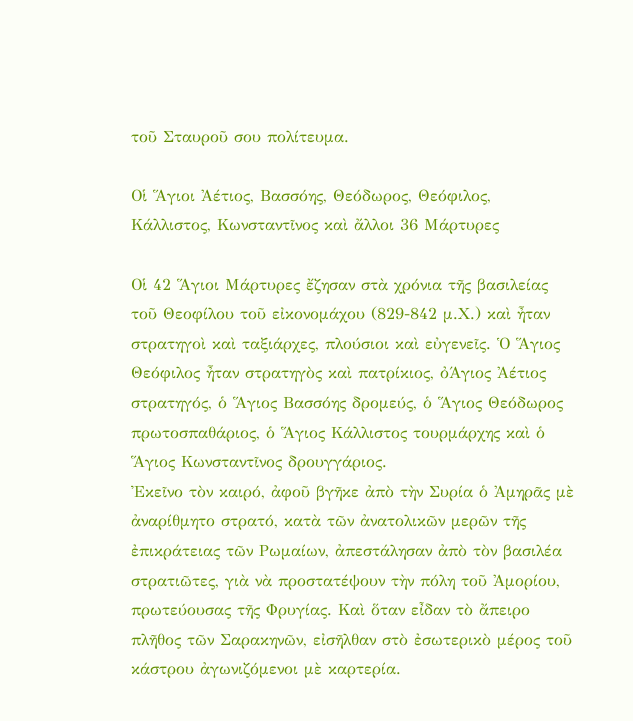τοῦ Σταυροῦ σου πολίτευμα.

Οἱ Ἅγιοι Ἀέτιος, Βασσόης, Θεόδωρος, Θεόφιλος, Κάλλιστος, Κωνσταντῖνος καὶ ἄλλοι 36 Μάρτυρες

Οἱ 42 Ἅγιοι Μάρτυρες ἔζησαν στὰ χρόνια τῆς βασιλείας τοῦ Θεοφίλου τοῦ εἰκονομάχου (829-842 μ.Χ.) καὶ ἦταν στρατηγοὶ καὶ ταξιάρχες, πλούσιοι καὶ εὐγενεῖς. Ὁ Ἅγιος Θεόφιλος ἦταν στρατηγὸς καὶ πατρίκιος, ὀΆγιος Ἀέτιος στρατηγός, ὁ Ἅγιος Βασσόης δρομεύς, ὁ Ἅγιος Θεόδωρος πρωτοσπαθάριος, ὁ Ἅγιος Κάλλιστος τουρμάρχης καὶ ὁ Ἅγιος Κωνσταντῖνος δρουγγάριος.
Ἐκεῖνο τὸν καιρό, ἀφοῦ βγῆκε ἀπὸ τὴν Συρία ὁ Ἀμηρᾶς μὲ ἀναρίθμητο στρατό, κατὰ τῶν ἀνατολικῶν μερῶν τῆς ἐπικράτειας τῶν Ρωμαίων, ἀπεστάλησαν ἀπὸ τὸν βασιλέα στρατιῶτες, γιὰ νὰ προστατέψουν τὴν πόλη τοῦ Ἀμορίου, πρωτεύουσας τῆς Φρυγίας. Καὶ ὅταν εἶδαν τὸ ἄπειρο πλῆθος τῶν Σαρακηνῶν, εἰσῆλθαν στὸ ἐσωτερικὸ μέρος τοῦ κάστρου ἀγωνιζόμενοι μὲ καρτερία.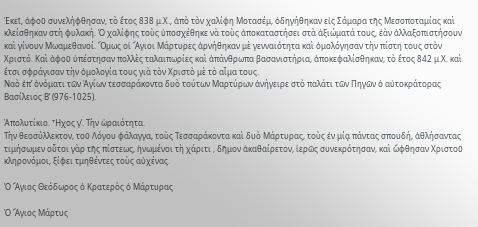Ἐκεῖ, ἀφοῦ συνελήφθησαν, τὸ ἔτος 838 μ.Χ., ἀπὸ τὸν χαλίφη Μοτασέμ, ὁδηγήθηκαν εἰς Σάμαρα τῆς Μεσοποταμίας καὶ κλείσθηκαν στὴ φυλακή. Ὁ χαλίφης τοὺς ὑποσχέθηκε νὰ τοὺς ἀποκαταστήσει στὰ ἀξιώματά τους, ἐὰν ἀλλαξοπιστήσουν καὶ γίνουν Μωαμεθανοί. Ὅμως οἱ Ἅγιοι Μάρτυρες ἀρνήθηκαν μὲ γενναιότητα καὶ ὁμολόγησαν τὴν πίστη τους στὸν Χριστό. Καὶ ἀφοῦ ὑπέστησαν πολλὲς ταλαιπωρίες καὶ ἀπάνθρωπα βασανιστήρια, ἀποκεφαλίσθηκαν, τὸ ἔτος 842 μ.Χ. καὶ ἔτσι σφράγισαν τὴν ὁμολογία τους γιὰ τὸν Χριστὸ μὲ τὸ αἷμα τους.
Ναὸ ἐπ’ ὀνόματι τῶν Ἁγίων τεσσαράκοντα δυὸ τούτων Μαρτύρων ἀνήγειρε στὸ παλάτι τῶν Πηγῶν ὁ αὐτοκράτορας Βασίλειος Β’ (976-1025).

Ἀπολυτίκιο. Ἦχος γ’. Τὴν ὡραιότητα.
Τὴν θεοσύλλεκτον, τοῦ Λόγου φάλαγγα, τοὺς Τεσσαράκοντα καὶ δυὸ Μάρτυρας, τοὺς ἐν μίᾳ πάντας σπουδή, ἀθλήσαντας τιμήσωμεν οὗτοι γὰρ τῆς πίστεως, ἡνωμένοι τὴ χάριτι , δῆμον ἀκαθαίρετον, ἱερῶς συνεκρότησαν, καὶ ὤφθησαν Χριστοῦ κληρονόμοι, ξίφει τμηθέντες τοὺς αὐχένας.

Ὁ Ἅγιος Θεόδωρος ὁ Κρατερὸς ὁ Μάρτυρας

Ὁ Ἅγιος Μάρτυς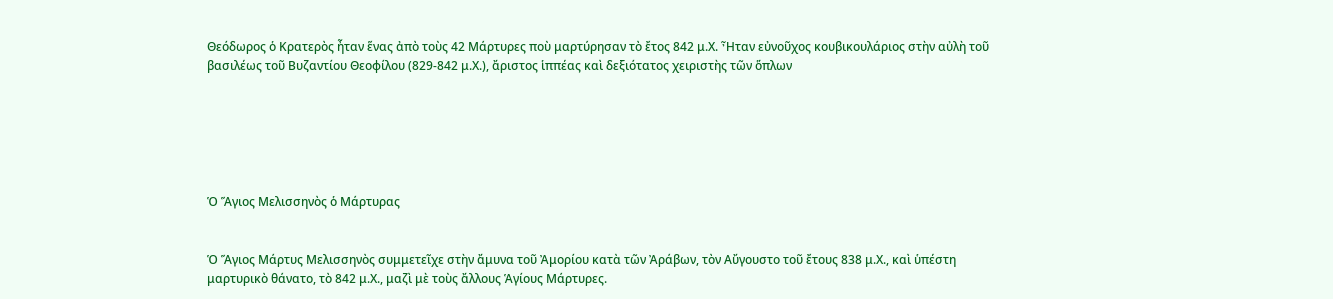Θεόδωρος ὁ Κρατερὸς ἦταν ἕνας ἀπὸ τοὺς 42 Μάρτυρες ποὺ μαρτύρησαν τὸ ἔτος 842 μ.Χ. Ἦταν εὐνοῦχος κουβικουλάριος στὴν αὐλὴ τοῦ βασιλέως τοῦ Βυζαντίου Θεοφίλου (829-842 μ.Χ.), ἄριστος ἱππέας καὶ δεξιότατος χειριστὴς τῶν ὅπλων






Ὁ Ἅγιος Μελισσηνὸς ὁ Μάρτυρας


Ὁ Ἅγιος Μάρτυς Μελισσηνὸς συμμετεῖχε στὴν ἄμυνα τοῦ Ἀμορίου κατὰ τῶν Ἀράβων, τὸν Αὔγουστο τοῦ ἔτους 838 μ.Χ., καὶ ὑπέστη μαρτυρικὸ θάνατο, τὸ 842 μ.Χ., μαζὶ μὲ τοὺς ἄλλους Ἁγίους Μάρτυρες.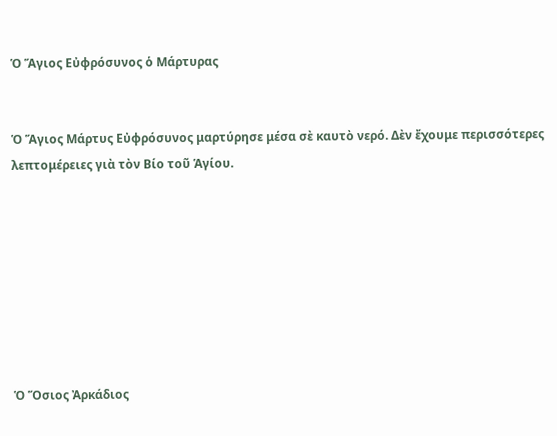Ὁ Ἅγιος Εὐφρόσυνος ὁ Μάρτυρας


Ὁ Ἅγιος Μάρτυς Εὐφρόσυνος μαρτύρησε μέσα σὲ καυτὸ νερό. Δὲν ἔχουμε περισσότερες λεπτομέρειες γιὰ τὸν Βίο τοῦ Ἁγίου.








Ὁ Ὅσιος Ἀρκάδιος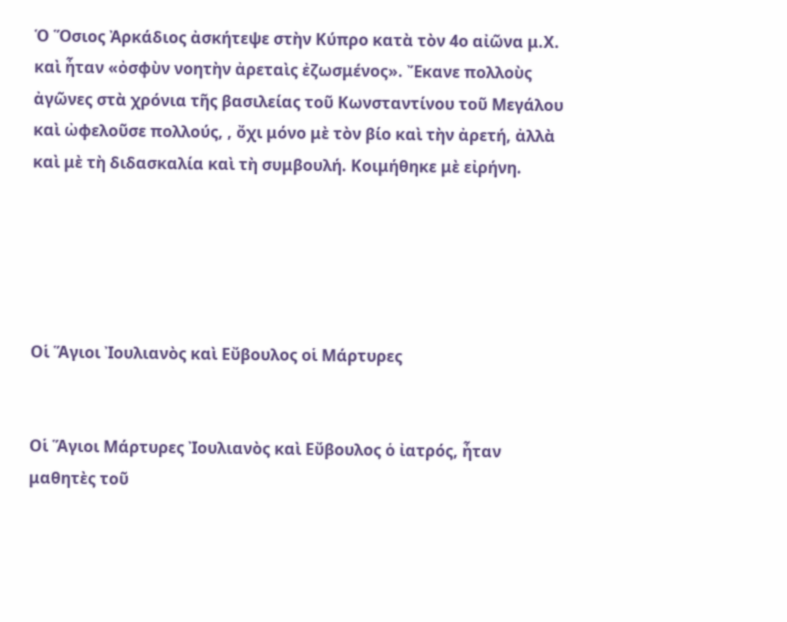Ὁ Ὅσιος Ἀρκάδιος ἀσκήτεψε στὴν Κύπρο κατὰ τὸν 4ο αἰῶνα μ.Χ. καὶ ἦταν «ὀσφὺν νοητὴν ἀρεταὶς ἐζωσμένος». Ἔκανε πολλοὺς ἀγῶνες στὰ χρόνια τῆς βασιλείας τοῦ Κωνσταντίνου τοῦ Μεγάλου καὶ ὠφελοῦσε πολλούς, , ὄχι μόνο μὲ τὸν βίο καὶ τὴν ἀρετή, ἀλλὰ καὶ μὲ τὴ διδασκαλία καὶ τὴ συμβουλή. Κοιμήθηκε μὲ εἰρήνη.





Οἱ Ἅγιοι Ἰουλιανὸς καὶ Εὔβουλος οἱ Μάρτυρες


Οἱ Ἅγιοι Μάρτυρες Ἰουλιανὸς καὶ Εὔβουλος ὁ ἰατρός, ἦταν μαθητὲς τοῦ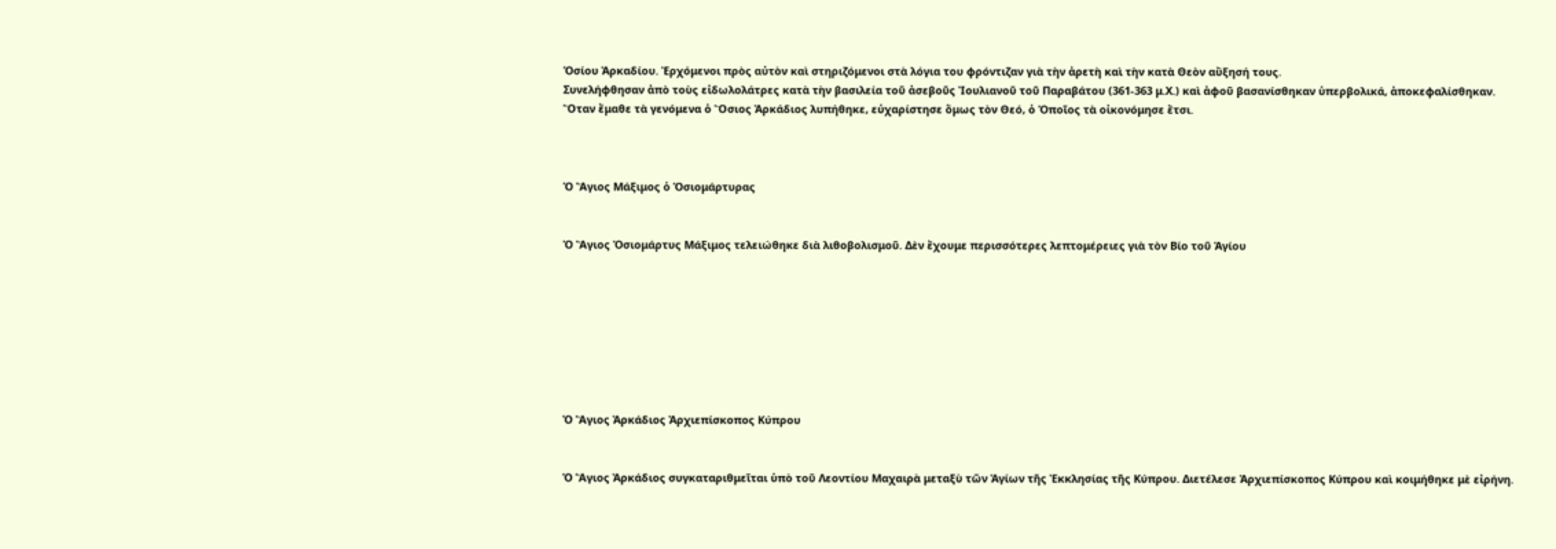Ὁσίου Ἀρκαδίου. Ἐρχόμενοι πρὸς αὐτὸν καὶ στηριζόμενοι στὰ λόγια του φρόντιζαν γιὰ τὴν ἀρετὴ καὶ τὴν κατὰ Θεὸν αὔξησή τους.
Συνελήφθησαν ἀπὸ τοὺς εἰδωλολάτρες κατὰ τὴν βασιλεία τοῦ ἀσεβοῦς Ἰουλιανοῦ τοῦ Παραβάτου (361-363 μ.Χ.) καὶ ἀφοῦ βασανίσθηκαν ὑπερβολικά, ἀποκεφαλίσθηκαν.
Ὅταν ἔμαθε τὰ γενόμενα ὁ Ὅσιος Ἀρκάδιος λυπήθηκε, εὐχαρίστησε ὅμως τὸν Θεό, ὁ Ὁποῖος τὰ οἰκονόμησε ἔτσι.



Ὁ Ἅγιος Μάξιμος ὁ Ὁσιομάρτυρας


Ὁ Ἅγιος Ὁσιομάρτυς Μάξιμος τελειώθηκε διὰ λιθοβολισμοῦ. Δὲν ἔχουμε περισσότερες λεπτομέρειες γιὰ τὸν Βίο τοῦ Ἁγίου








Ὁ Ἅγιος Ἀρκάδιος Ἀρχιεπίσκοπος Κύπρου


Ὁ Ἅγιος Ἀρκάδιος συγκαταριθμεῖται ὑπὸ τοῦ Λεοντίου Μαχαιρὰ μεταξὺ τῶν Ἁγίων τῆς Ἐκκλησίας τῆς Κύπρου. Διετέλεσε Ἀρχιεπίσκοπος Κύπρου καὶ κοιμήθηκε μὲ εἰρήνη.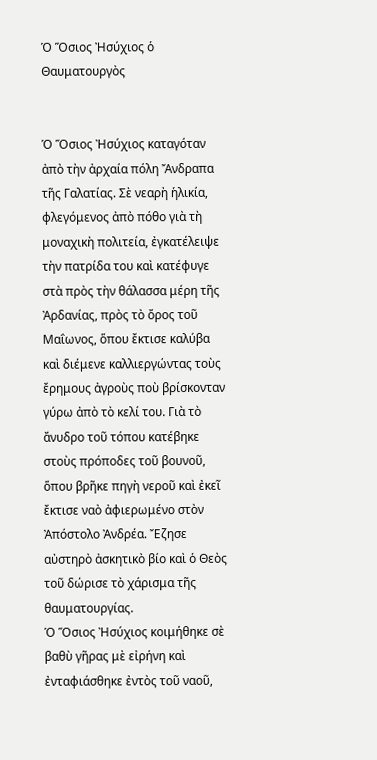Ὁ Ὅσιος Ἠσύχιος ὁ Θαυματουργὸς


Ὁ Ὅσιος Ἠσύχιος καταγόταν ἀπὸ τὴν ἀρχαία πόλη Ἄνδραπα τῆς Γαλατίας. Σὲ νεαρὴ ἡλικία, φλεγόμενος ἀπὸ πόθο γιὰ τὴ μοναχικὴ πολιτεία, ἐγκατέλειψε τὴν πατρίδα του καὶ κατέφυγε στὰ πρὸς τὴν θάλασσα μέρη τῆς Ἀρδανίας, πρὸς τὸ ὄρος τοῦ Μαΐωνος, ὅπου ἔκτισε καλύβα καὶ διέμενε καλλιεργώντας τοὺς ἔρημους ἀγροὺς ποὺ βρίσκονταν γύρω ἀπὸ τὸ κελί του. Γιὰ τὸ ἄνυδρο τοῦ τόπου κατέβηκε στοὺς πρόποδες τοῦ βουνοῦ, ὅπου βρῆκε πηγὴ νεροῦ καὶ ἐκεῖ ἔκτισε ναὸ ἀφιερωμένο στὸν Ἀπόστολο Ἀνδρέα. Ἔζησε αὐστηρὸ ἀσκητικὸ βίο καὶ ὁ Θεὸς τοῦ δώρισε τὸ χάρισμα τῆς θαυματουργίας.
Ὁ Ὅσιος Ἠσύχιος κοιμήθηκε σὲ βαθὺ γῆρας μὲ εἰρήνη καὶ ἐνταφιάσθηκε ἐντὸς τοῦ ναοῦ,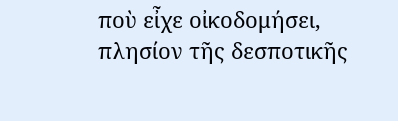ποὺ εἶχε οἰκοδομήσει, πλησίον τῆς δεσποτικῆς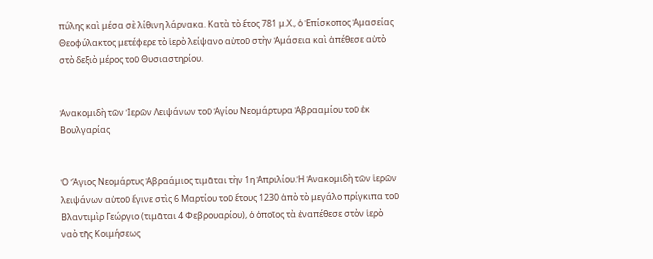πύλης καὶ μέσα σὲ λίθινη λάρνακα. Κατὰ τὸ ἔτος 781 μ.Χ., ὁ Ἐπίσκοπος Ἀμασείας Θεοφύλακτος μετέφερε τὸ ἱερὸ λείψανο αὐτοῦ στὴν Ἀμάσεια καὶ ἀπέθεσε αὐτὸ στὸ δεξιὸ μέρος τοῦ Θυσιαστηρίου.


Ἀνακομιδὴ τῶν Ἱερῶν Λειψάνων τοῦ Ἁγίου Νεομάρτυρα Ἀβρααμίου τοῦ ἐκ Βουλγαρίας


Ὁ Ἅγιος Νεομάρτυς Ἀβραάμιος τιμᾶται τὴν 1η Ἀπριλίου.Ἡ Ἀνακομιδὴ τῶν ἱερῶν λειψάνων αὐτοῦ ἔγινε στὶς 6 Μαρτίου τοῦ ἔτους 1230 ἀπὸ τὸ μεγάλο πρίγκιπα τοῦ Βλαντιμὶρ Γεώργιο (τιμᾶται 4 Φεβρουαρίου), ὁ ὁποῖος τὰ ἐναπέθεσε στὸν ἱερὸ ναὸ τῆς Κοιμήσεως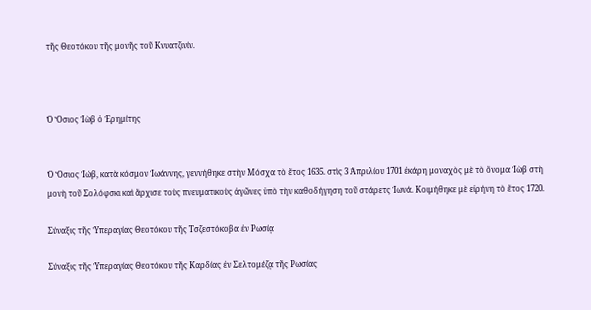τῆς Θεοτόκου τῆς μονῆς τοῦ Κνυατζινίν.



Ὁ Ὅσιος Ἰὼβ ὁ Ἐρημίτης


Ὁ Ὅσιος Ἰώβ, κατὰ κόσμον Ἰωάννης, γεννήθηκε στὴν Μόσχα τὸ ἔτος 1635. στὶς 3 Ἀπριλίου 1701 ἐκάρη μοναχὸς μὲ τὸ ὄνομα Ἰὼβ στὴ μονὴ τοῦ Σολόφσκι καὶ ἄρχισε τοὺς πνευματικοὺς ἀγῶνες ὑπὸ τὴν καθοδήγηση τοῦ στάρετς Ἰωνά. Κοιμήθηκε μὲ εἰρήνη τὸ ἔτος 1720.

Σύναξις τῆς Ὑπεραγίας Θεοτόκου τῆς Τσζεστόκοβα ἐν Ρωσίᾳ

Σύναξις τῆς Ὑπεραγίας Θεοτόκου τῆς Καρδίας ἐν Σελτομέζᾳ τῆς Ρωσίας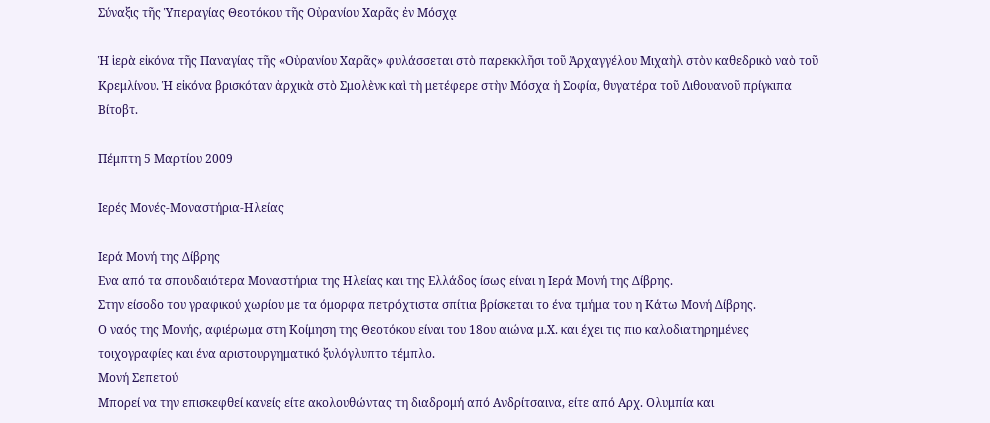Σύναξις τῆς Ὑπεραγίας Θεοτόκου τῆς Οὐρανίου Χαρᾶς ἐν Μόσχᾳ

Ἡ ἱερὰ εἰκόνα τῆς Παναγίας τῆς «Οὐρανίου Χαρᾶς» φυλάσσεται στὸ παρεκκλῆσι τοῦ Ἀρχαγγέλου Μιχαὴλ στὸν καθεδρικὸ ναὸ τοῦ Κρεμλίνου. Ἡ εἰκόνα βρισκόταν ἀρχικὰ στὸ Σμολὲνκ καὶ τὴ μετέφερε στὴν Μόσχα ἡ Σοφία, θυγατέρα τοῦ Λιθουανοῦ πρίγκιπα Βίτοβτ.

Πέμπτη 5 Μαρτίου 2009

Ιερές Μονές-Μοναστήρια-Ηλείας

Ιερά Μονή της Δίβρης
Ενα από τα σπουδαιότερα Μοναστήρια της Ηλείας και της Ελλάδος ίσως είναι η Ιερά Μονή της Δίβρης.
Στην είσοδο του γραφικού χωρίου με τα όμορφα πετρόχτιστα σπίτια βρίσκεται το ένα τμήμα του η Κάτω Μονή Δίβρης.
Ο ναός της Μονής, αφιέρωμα στη Κοίμηση της Θεοτόκου είναι του 18ου αιώνα μ.Χ. και έχει τις πιο καλοδιατηρημένες τοιχογραφίες και ένα αριστουργηματικό ξυλόγλυπτο τέμπλο.
Μονή Σεπετού
Μπορεί να την επισκεφθεί κανείς είτε ακολουθώντας τη διαδρομή από Ανδρίτσαινα, είτε από Αρχ. Ολυμπία και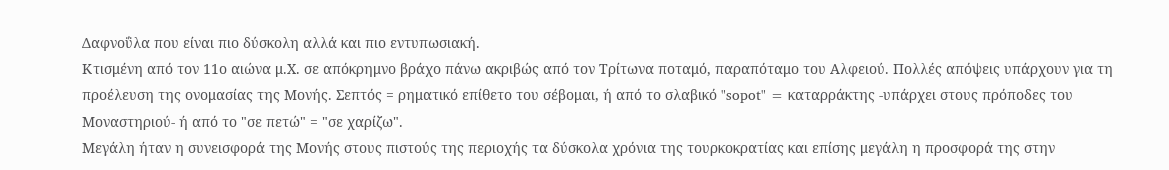Δαφνοΰλα που είναι πιο δύσκολη αλλά και πιο εντυπωσιακή.
Κτισμένη από τον 11ο αιώνα μ.Χ. σε απόκρημνο βράχο πάνω ακριβώς από τον Τρίτωνα ποταμό, παραπόταμο του Αλφειού. Πολλές απόψεις υπάρχουν για τη προέλευση της ονομασίας της Μονής. Σεπτός = ρηματικό επίθετο του σέβομαι, ή από το σλαβικό "sopot" = καταρράκτης -υπάρχει στους πρόποδες του Μοναστηριού- ή από το "σε πετώ" = "σε χαρίζω".
Μεγάλη ήταν η συνεισφορά της Μονής στους πιστούς της περιοχής τα δύσκολα χρόνια της τουρκοκρατίας και επίσης μεγάλη η προσφορά της στην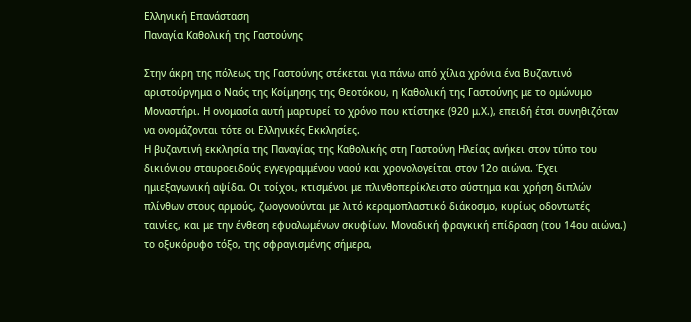Ελληνική Επανάσταση
Παναγία Καθολική της Γαστούνης

Στην άκρη της πόλεως της Γαστούνης στέκεται για πάνω από χίλια χρόνια ένα Βυζαντινό αριστούργημα ο Ναός της Κοίμησης της Θεοτόκου, η Καθολική της Γαστούνης με το ομώνυμο Μοναστήρι. Η ονομασία αυτή μαρτυρεί το χρόνο που κτίστηκε (920 μ.Χ.), επειδή έτσι συνηθιζόταν να ονομάζονται τότε οι Ελληνικές Εκκλησίες.
Η βυζαντινή εκκλησία της Παναγίας της Καθολικής στη Γαστούνη Ηλείας ανήκει στον τύπο του δικιόνιου σταυροειδούς εγγεγραμμένου ναού και χρονολογείται στον 12ο αιώνα. Έχει ημιεξαγωνική αψίδα. Οι τοίχοι, κτισμένοι με πλινθοπερίκλειστο σύστημα και χρήση διπλών πλίνθων στους αρμούς, ζωογονούνται με λιτό κεραμοπλαστικό διάκοσμο, κυρίως οδοντωτές ταινίες, και με την ένθεση εφυαλωμένων σκυφίων. Μοναδική φραγκική επίδραση (του 14ου αιώνα.) το οξυκόρυφο τόξο, της σφραγισμένης σήμερα,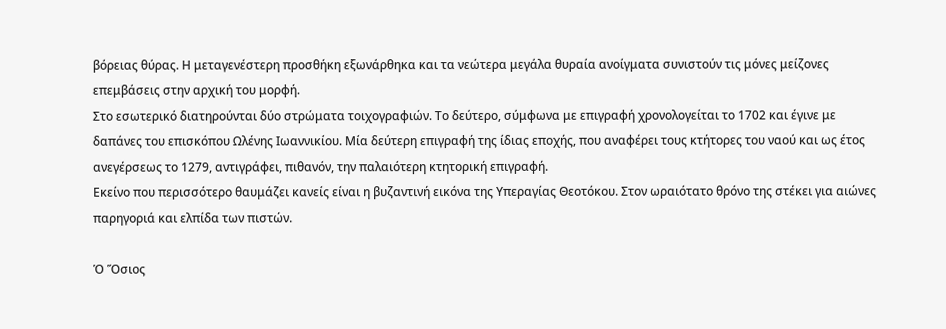βόρειας θύρας. Η μεταγενέστερη προσθήκη εξωνάρθηκα και τα νεώτερα μεγάλα θυραία ανοίγματα συνιστούν τις μόνες μείζονες επεμβάσεις στην αρχική του μορφή.
Στο εσωτερικό διατηρούνται δύο στρώματα τοιχογραφιών. Το δεύτερο, σύμφωνα με επιγραφή χρονολογείται το 1702 και έγινε με δαπάνες του επισκόπου Ωλένης Ιωαννικίου. Μία δεύτερη επιγραφή της ίδιας εποχής, που αναφέρει τους κτήτορες του ναού και ως έτος ανεγέρσεως το 1279, αντιγράφει, πιθανόν, την παλαιότερη κτητορική επιγραφή.
Εκείνο που περισσότερο θαυμάζει κανείς είναι η βυζαντινή εικόνα της Υπεραγίας Θεοτόκου. Στον ωραιότατο θρόνο της στέκει για αιώνες παρηγοριά και ελπίδα των πιστών.

Ὁ Ὅσιος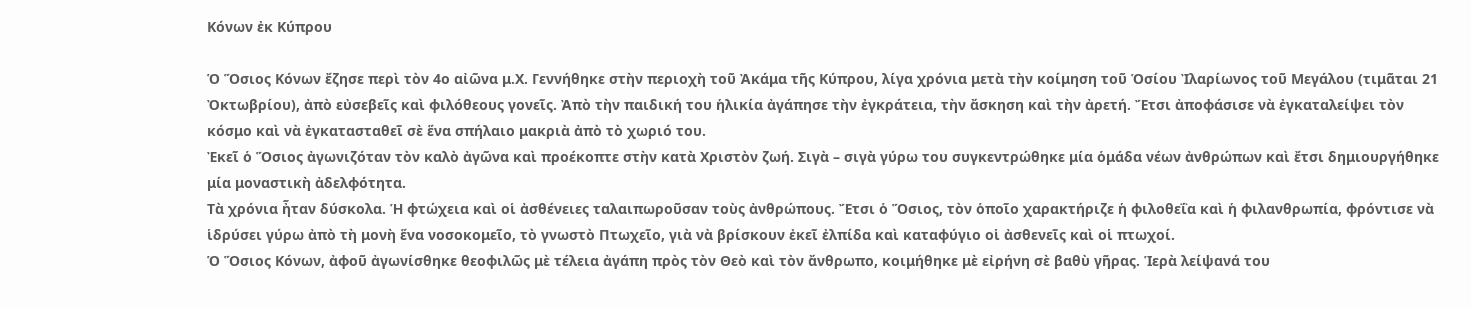Κόνων ἐκ Κύπρου

Ὁ Ὅσιος Κόνων ἔζησε περὶ τὸν 4ο αἰῶνα μ.Χ. Γεννήθηκε στὴν περιοχὴ τοῦ Ἀκάμα τῆς Κύπρου, λίγα χρόνια μετὰ τὴν κοίμηση τοῦ Ὁσίου Ἰλαρίωνος τοῦ Μεγάλου (τιμᾶται 21 Ὀκτωβρίου), ἀπὸ εὐσεβεῖς καὶ φιλόθεους γονεῖς. Ἀπὸ τὴν παιδική του ἡλικία ἀγάπησε τὴν ἐγκράτεια, τὴν ἄσκηση καὶ τὴν ἀρετή. Ἔτσι ἀποφάσισε νὰ ἐγκαταλείψει τὸν κόσμο καὶ νὰ ἐγκατασταθεῖ σὲ ἕνα σπήλαιο μακριὰ ἀπὸ τὸ χωριό του.
Ἐκεῖ ὁ Ὅσιος ἀγωνιζόταν τὸν καλὸ ἀγῶνα καὶ προέκοπτε στὴν κατὰ Χριστὸν ζωή. Σιγὰ – σιγὰ γύρω του συγκεντρώθηκε μία ὁμάδα νέων ἀνθρώπων καὶ ἔτσι δημιουργήθηκε μία μοναστικὴ ἀδελφότητα.
Τὰ χρόνια ἦταν δύσκολα. Ἡ φτώχεια καὶ οἱ ἀσθένειες ταλαιπωροῦσαν τοὺς ἀνθρώπους. Ἔτσι ὁ Ὅσιος, τὸν ὁποῖο χαρακτήριζε ἡ φιλοθεΐα καὶ ἡ φιλανθρωπία, φρόντισε νὰ ἱδρύσει γύρω ἀπὸ τὴ μονὴ ἕνα νοσοκομεῖο, τὸ γνωστὸ Πτωχεῖο, γιὰ νὰ βρίσκουν ἐκεῖ ἐλπίδα καὶ καταφύγιο οἱ ἀσθενεῖς καὶ οἱ πτωχοί.
Ὁ Ὅσιος Κόνων, ἀφοῦ ἀγωνίσθηκε θεοφιλῶς μὲ τέλεια ἀγάπη πρὸς τὸν Θεὸ καὶ τὸν ἄνθρωπο, κοιμήθηκε μὲ εἰρήνη σὲ βαθὺ γῆρας. Ἱερὰ λείψανά του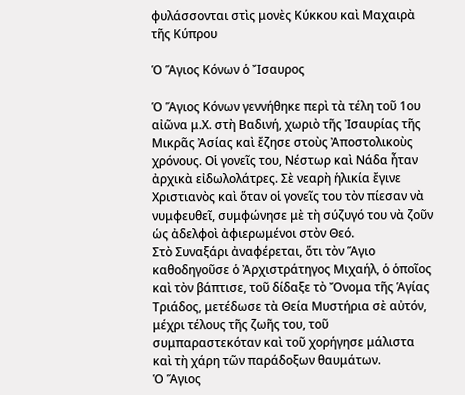φυλάσσονται στὶς μονὲς Κύκκου καὶ Μαχαιρὰ τῆς Κύπρου

Ὁ Ἅγιος Κόνων ὁ Ἴσαυρος

Ὁ Ἅγιος Κόνων γεννήθηκε περὶ τὰ τέλη τοῦ 1ου αἰῶνα μ.Χ. στὴ Βαδινή, χωριὸ τῆς Ἰσαυρίας τῆς Μικρᾶς Ἀσίας καὶ ἔζησε στοὺς Ἀποστολικοὺς χρόνους. Οἱ γονεῖς του, Νέστωρ καὶ Νάδα ἦταν ἀρχικὰ εἰδωλολάτρες. Σὲ νεαρὴ ἡλικία ἔγινε Χριστιανὸς καὶ ὅταν οἱ γονεῖς του τὸν πίεσαν νὰ νυμφευθεῖ, συμφώνησε μὲ τὴ σύζυγό του νὰ ζοῦν ὡς ἀδελφοὶ ἀφιερωμένοι στὸν Θεό.
Στὸ Συναξάρι ἀναφέρεται, ὅτι τὸν Ἅγιο καθοδηγοῦσε ὁ Ἀρχιστράτηγος Μιχαήλ, ὁ ὁποῖος καὶ τὸν βάπτισε, τοῦ δίδαξε τὸ Ὄνομα τῆς Ἁγίας Τριάδος, μετέδωσε τὰ Θεία Μυστήρια σὲ αὐτόν, μέχρι τέλους τῆς ζωῆς του, τοῦ συμπαραστεκόταν καὶ τοῦ χορήγησε μάλιστα καὶ τὴ χάρη τῶν παράδοξων θαυμάτων.
Ὁ Ἅγιος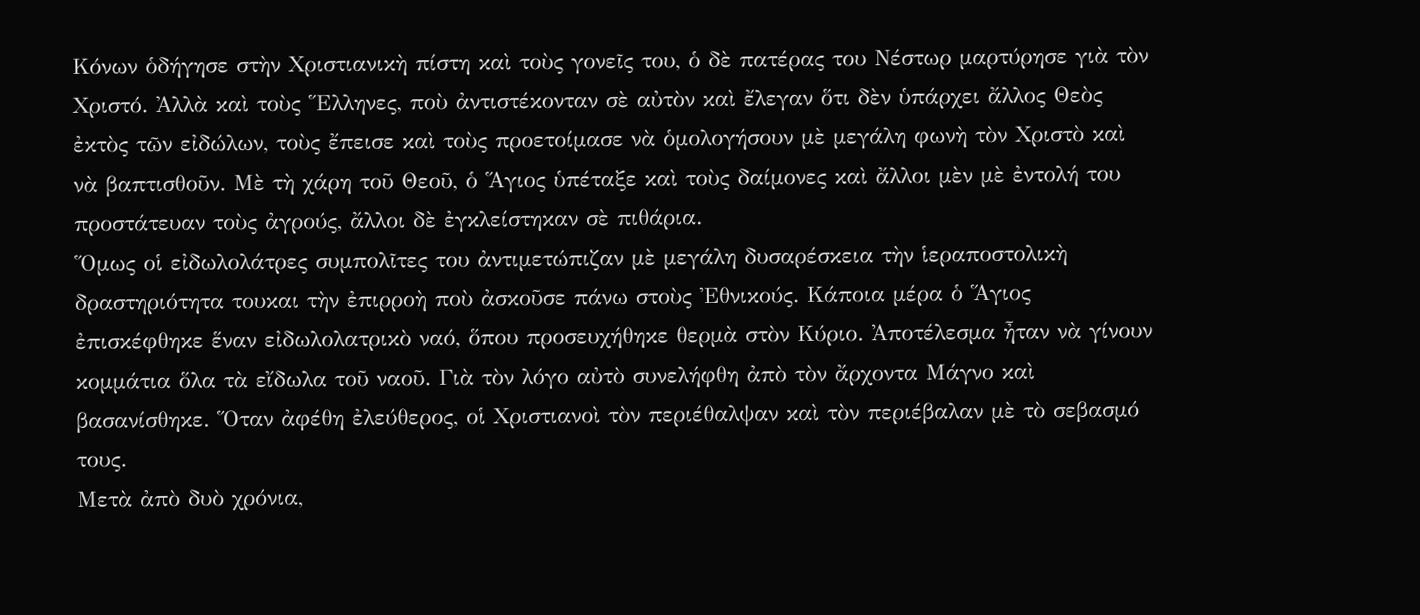Κόνων ὁδήγησε στὴν Χριστιανικὴ πίστη καὶ τοὺς γονεῖς του, ὁ δὲ πατέρας του Νέστωρ μαρτύρησε γιὰ τὸν Χριστό. Ἀλλὰ καὶ τοὺς Ἕλληνες, ποὺ ἀντιστέκονταν σὲ αὐτὸν καὶ ἔλεγαν ὅτι δὲν ὑπάρχει ἄλλος Θεὸς ἐκτὸς τῶν εἰδώλων, τοὺς ἔπεισε καὶ τοὺς προετοίμασε νὰ ὁμολογήσουν μὲ μεγάλη φωνὴ τὸν Χριστὸ καὶ νὰ βαπτισθοῦν. Μὲ τὴ χάρη τοῦ Θεοῦ, ὁ Ἅγιος ὑπέταξε καὶ τοὺς δαίμονες καὶ ἄλλοι μὲν μὲ ἐντολή του προστάτευαν τοὺς ἀγρούς, ἄλλοι δὲ ἐγκλείστηκαν σὲ πιθάρια.
Ὅμως οἱ εἰδωλολάτρες συμπολῖτες του ἀντιμετώπιζαν μὲ μεγάλη δυσαρέσκεια τὴν ἱεραποστολικὴ δραστηριότητα τουκαι τὴν ἐπιρροὴ ποὺ ἀσκοῦσε πάνω στοὺς Ἐθνικούς. Κάποια μέρα ὁ Ἅγιος ἐπισκέφθηκε ἕναν εἰδωλολατρικὸ ναό, ὅπου προσευχήθηκε θερμὰ στὸν Κύριο. Ἀποτέλεσμα ἦταν νὰ γίνουν κομμάτια ὅλα τὰ εἴδωλα τοῦ ναοῦ. Γιὰ τὸν λόγο αὐτὸ συνελήφθη ἀπὸ τὸν ἄρχοντα Μάγνο καὶ βασανίσθηκε. Ὅταν ἀφέθη ἐλεύθερος, οἱ Χριστιανοὶ τὸν περιέθαλψαν καὶ τὸν περιέβαλαν μὲ τὸ σεβασμό τους.
Μετὰ ἀπὸ δυὸ χρόνια,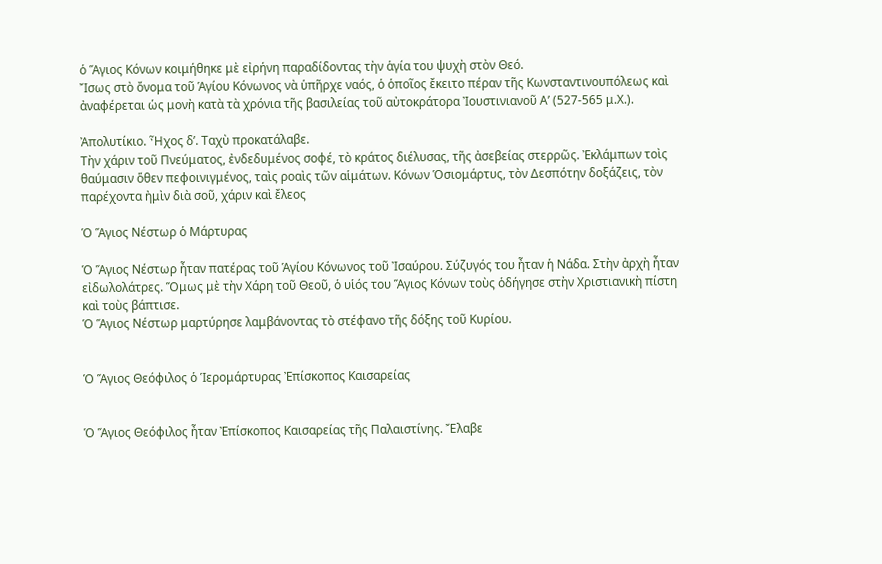ὁ Ἅγιος Κόνων κοιμήθηκε μὲ εἰρήνη παραδίδοντας τὴν ἁγία του ψυχὴ στὸν Θεό.
Ἴσως στὸ ὄνομα τοῦ Ἁγίου Κόνωνος νὰ ὑπῆρχε ναός, ὁ ὁποῖος ἔκειτο πέραν τῆς Κωνσταντινουπόλεως καὶ ἀναφέρεται ὡς μονὴ κατὰ τὰ χρόνια τῆς βασιλείας τοῦ αὐτοκράτορα Ἰουστινιανοῦ Α’ (527-565 μ.Χ.).

Ἀπολυτίκιο. Ἦχος δ’. Ταχὺ προκατάλαβε.
Τὴν χάριν τοῦ Πνεύματος, ἐνδεδυμένος σοφέ, τὸ κράτος διέλυσας, τῆς ἀσεβείας στερρῶς. Ἐκλάμπων τοὶς θαύμασιν ὅθεν πεφοινιγμένος, ταὶς ροαὶς τῶν αἱμάτων. Κόνων Ὁσιομάρτυς, τὸν Δεσπότην δοξάζεις, τὸν παρέχοντα ἠμὶν διὰ σοῦ, χάριν καὶ ἔλεος

Ὁ Ἅγιος Νέστωρ ὁ Μάρτυρας

Ὁ Ἅγιος Νέστωρ ἦταν πατέρας τοῦ Ἁγίου Κόνωνος τοῦ Ἰσαύρου. Σύζυγός του ἦταν ἡ Νάδα. Στὴν ἀρχὴ ἦταν εἰδωλολάτρες. Ὅμως μὲ τὴν Χάρη τοῦ Θεοῦ, ὁ υἱός του Ἅγιος Κόνων τοὺς ὁδήγησε στὴν Χριστιανικὴ πίστη καὶ τοὺς βάπτισε.
Ὁ Ἅγιος Νέστωρ μαρτύρησε λαμβάνοντας τὸ στέφανο τῆς δόξης τοῦ Κυρίου.


Ὁ Ἅγιος Θεόφιλος ὁ Ἱερομάρτυρας Ἐπίσκοπος Καισαρείας


Ὁ Ἅγιος Θεόφιλος ἦταν Ἐπίσκοπος Καισαρείας τῆς Παλαιστίνης. Ἔλαβε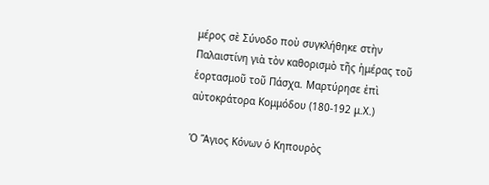μέρος σὲ Σύνοδο ποὺ συγκλήθηκε στὴν Παλαιστίνη γιὰ τὸν καθορισμὸ τῆς ἡμέρας τοῦ ἑορτασμοῦ τοῦ Πάσχα. Μαρτύρησε ἐπὶ αὐτοκράτορα Κομμόδου (180-192 μ.Χ.)

Ὁ Ἅγιος Κόνων ὁ Κηπουρὸς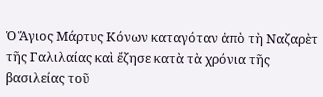Ὁ Ἅγιος Μάρτυς Κόνων καταγόταν ἀπὸ τὴ Ναζαρὲτ τῆς Γαλιλαίας καὶ ἔζησε κατὰ τὰ χρόνια τῆς βασιλείας τοῦ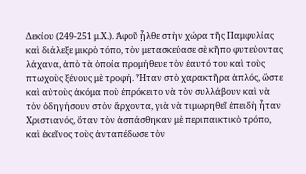Δεκίου (249-251 μ.Χ.). Ἀφοῦ ᾖλθε στὴν χώρα τῆς Παμφυλίας καὶ διάλεξε μικρὸ τόπο, τὸν μετασκεύασε σὲ κῆπο φυτεύοντας λάχανα, ἀπὸ τὰ ὁποία προμήθευε τὸν ἑαυτό του καὶ τοὺς πτωχοὺς ξένους μὲ τροφή. Ἦταν στὸ χαρακτῆρα ἁπλός, ὥστε καὶ αὐτοὺς ἀκόμα ποὺ ἐπρόκειτο νὰ τὸν συλλάβουν καὶ νὰ τὸν ὁδηγήσουν στὸν ἄρχοντα, γιὰ νὰ τιμωρηθεῖ ἐπειδὴ ἦταν Χριστιανός, ὅταν τὸν ἀσπάσθηκαν μὲ περιπαικτικὸ τρόπο, καὶ ἐκεῖνος τοὺς ἀνταπέδωσε τὸν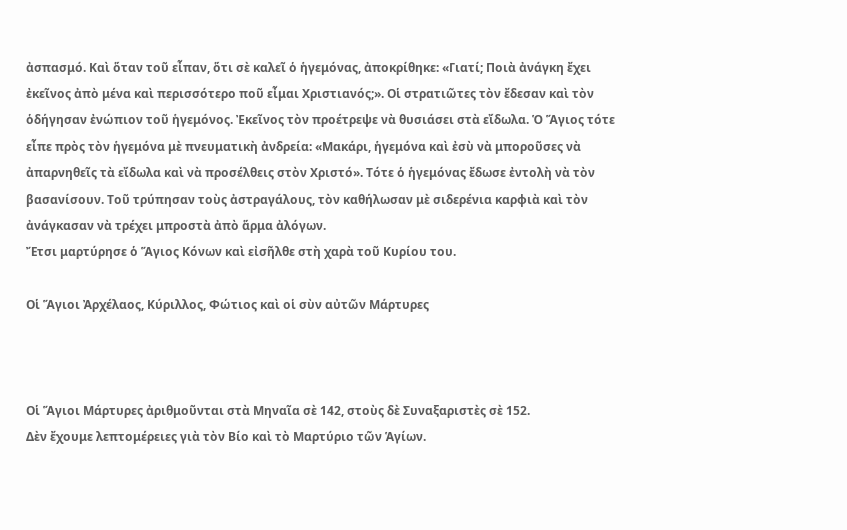ἀσπασμό. Καὶ ὅταν τοῦ εἶπαν, ὅτι σὲ καλεῖ ὁ ἡγεμόνας, ἀποκρίθηκε: «Γιατί; Ποιὰ ἀνάγκη ἔχει ἐκεῖνος ἀπὸ μένα καὶ περισσότερο ποῦ εἶμαι Χριστιανός;». Οἱ στρατιῶτες τὸν ἔδεσαν καὶ τὸν ὁδήγησαν ἐνώπιον τοῦ ἡγεμόνος. Ἐκεῖνος τὸν προέτρεψε νὰ θυσιάσει στὰ εἴδωλα. Ὁ Ἅγιος τότε εἶπε πρὸς τὸν ἡγεμόνα μὲ πνευματικὴ ἀνδρεία: «Μακάρι, ἡγεμόνα καὶ ἐσὺ νὰ μποροῦσες νὰ ἀπαρνηθεῖς τὰ εἴδωλα καὶ νὰ προσέλθεις στὸν Χριστό». Τότε ὁ ἡγεμόνας ἔδωσε ἐντολὴ νὰ τὸν βασανίσουν. Τοῦ τρύπησαν τοὺς ἀστραγάλους, τὸν καθήλωσαν μὲ σιδερένια καρφιὰ καὶ τὸν ἀνάγκασαν νὰ τρέχει μπροστὰ ἀπὸ ἅρμα ἀλόγων.
Ἔτσι μαρτύρησε ὁ Ἅγιος Κόνων καὶ εἰσῆλθε στὴ χαρὰ τοῦ Κυρίου του.

Οἱ Ἅγιοι Ἀρχέλαος, Κύριλλος, Φώτιος καὶ οἱ σὺν αὐτῶν Μάρτυρες



Οἱ Ἅγιοι Μάρτυρες ἀριθμοῦνται στὰ Μηναῖα σὲ 142, στοὺς δὲ Συναξαριστὲς σὲ 152.
Δὲν ἔχουμε λεπτομέρειες γιὰ τὸν Βίο καὶ τὸ Μαρτύριο τῶν Ἁγίων.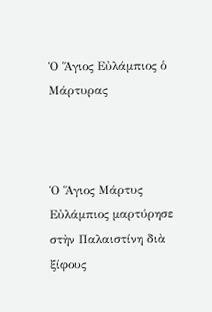Ὁ Ἅγιος Εὐλάμπιος ὁ Μάρτυρας



Ὁ Ἅγιος Μάρτυς Εὐλάμπιος μαρτύρησε στὴν Παλαιστίνη διὰ ξίφους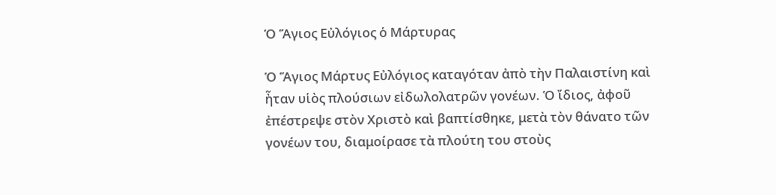Ὁ Ἅγιος Εὐλόγιος ὁ Μάρτυρας

Ὁ Ἅγιος Μάρτυς Εὐλόγιος καταγόταν ἀπὸ τὴν Παλαιστίνη καὶ ἦταν υἱὸς πλούσιων εἰδωλολατρῶν γονέων. Ὁ ἴδιος, ἀφοῦ ἐπέστρεψε στὸν Χριστὸ καὶ βαπτίσθηκε, μετὰ τὸν θάνατο τῶν γονέων του, διαμοίρασε τὰ πλούτη του στοὺς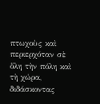πτωχοὺς καὶ περιερχόταν σὲ ὅλη τὴν πόλη καὶ τὴ χώρα, διδάσκοντας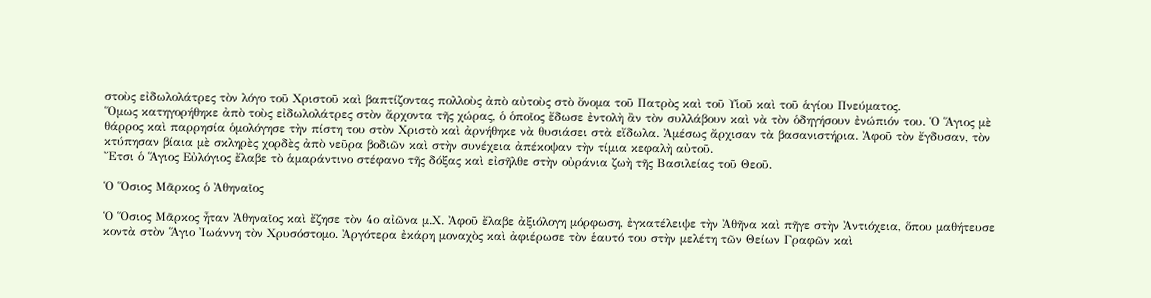στοὺς εἰδωλολάτρες τὸν λόγο τοῦ Χριστοῦ καὶ βαπτίζοντας πολλοὺς ἀπὸ αὐτοὺς στὸ ὄνομα τοῦ Πατρὸς καὶ τοῦ Υἱοῦ καὶ τοῦ ἁγίου Πνεύματος.
Ὅμως κατηγορήθηκε ἀπὸ τοὺς εἰδωλολάτρες στὸν ἄρχοντα τῆς χώρας, ὁ ὁποῖος ἔδωσε ἐντολὴ ἂν τὸν συλλάβουν καὶ νὰ τὸν ὁδηγήσουν ἐνώπιόν του. Ὁ Ἅγιος μὲ θάρρος καὶ παρρησία ὁμολόγησε τὴν πίστη του στὸν Χριστὸ καὶ ἀρνήθηκε νὰ θυσιάσει στὰ εἴδωλα. Ἀμέσως ἄρχισαν τὰ βασανιστήρια. Ἀφοῦ τὸν ἔγδυσαν, τὸν κτύπησαν βίαια μὲ σκληρὲς χορδὲς ἀπὸ νεῦρα βοδιῶν καὶ στὴν συνέχεια ἀπέκοψαν τὴν τίμια κεφαλὴ αὐτοῦ.
Ἔτσι ὁ Ἅγιος Εὐλόγιος ἔλαβε τὸ ἁμαράντινο στέφανο τῆς δόξας καὶ εἰσῆλθε στὴν οὐράνια ζωὴ τῆς Βασιλείας τοῦ Θεοῦ.

Ὁ Ὅσιος Μᾶρκος ὁ Ἀθηναῖος

Ὁ Ὅσιος Μᾶρκος ἦταν Ἀθηναῖος καὶ ἔζησε τὸν 4ο αἰῶνα μ.Χ. Ἀφοῦ ἔλαβε ἀξιόλογη μόρφωση, ἐγκατέλειψε τὴν Ἀθῆνα καὶ πῆγε στὴν Ἀντιόχεια, ὅπου μαθήτευσε κοντὰ στὸν Ἅγιο Ἰωάννη τὸν Χρυσόστομο. Ἀργότερα ἐκάρη μοναχὸς καὶ ἀφιέρωσε τὸν ἑαυτό του στὴν μελέτη τῶν Θείων Γραφῶν καὶ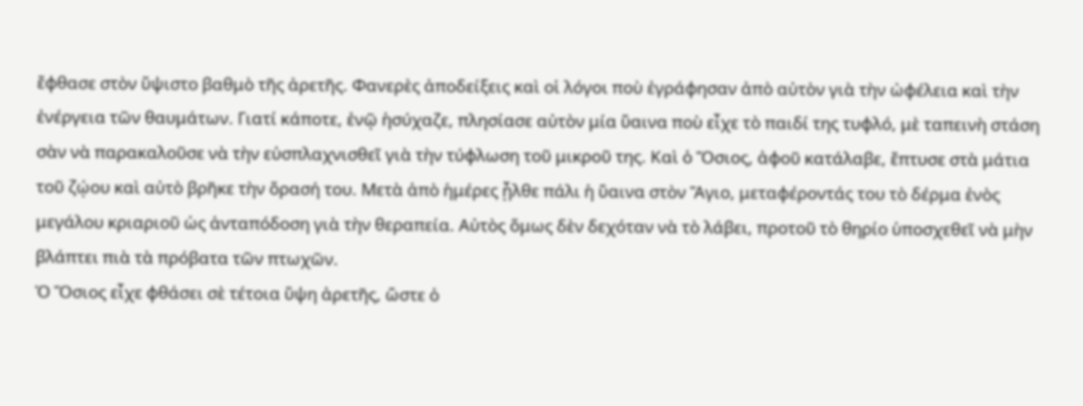ἔφθασε στὸν ὕψιστο βαθμὸ τῆς ἀρετῆς. Φανερὲς ἀποδείξεις καὶ οἱ λόγοι ποὺ ἐγράφησαν ἀπὸ αὐτὸν γιὰ τὴν ὠφέλεια καὶ τὴν ἐνέργεια τῶν θαυμάτων. Γιατί κάποτε, ἐνῷ ἡσύχαζε, πλησίασε αὐτὸν μία ὕαινα ποὺ εἶχε τὸ παιδί της τυφλό, μὲ ταπεινὴ στάση σὰν νὰ παρακαλοῦσε νὰ τὴν εὐσπλαχνισθεῖ γιὰ τὴν τύφλωση τοῦ μικροῦ της. Καὶ ὁ Ὅσιος, ἀφοῦ κατάλαβε, ἔπτυσε στὰ μάτια τοῦ ζῴου καὶ αὐτὸ βρῆκε τὴν ὅρασή του. Μετὰ ἀπὸ ἡμέρες ᾖλθε πάλι ἡ ὕαινα στὸν Ἅγιο, μεταφέροντάς του τὸ δέρμα ἐνὸς μεγάλου κριαριοῦ ὡς ἀνταπόδοση γιὰ τὴν θεραπεία. Αὐτὸς ὅμως δὲν δεχόταν νὰ τὸ λάβει, προτοῦ τὸ θηρίο ὑποσχεθεῖ νὰ μὴν βλάπτει πιὰ τὰ πρόβατα τῶν πτωχῶν.
Ὁ Ὅσιος εἶχε φθάσει σὲ τέτοια ὕψη ἀρετῆς, ὥστε ὁ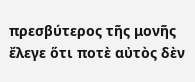πρεσβύτερος τῆς μονῆς ἔλεγε ὅτι ποτὲ αὐτὸς δὲν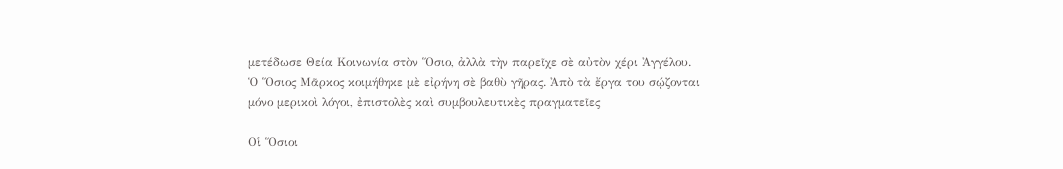μετέδωσε Θεία Κοινωνία στὸν Ὅσιο, ἀλλὰ τὴν παρεῖχε σὲ αὐτὸν χέρι Ἀγγέλου.
Ὁ Ὅσιος Μᾶρκος κοιμήθηκε μὲ εἰρήνη σὲ βαθὺ γῆρας. Ἀπὸ τὰ ἔργα του σῴζονται μόνο μερικοὶ λόγοι, ἐπιστολὲς καὶ συμβουλευτικὲς πραγματεῖες

Οἱ Ὅσιοι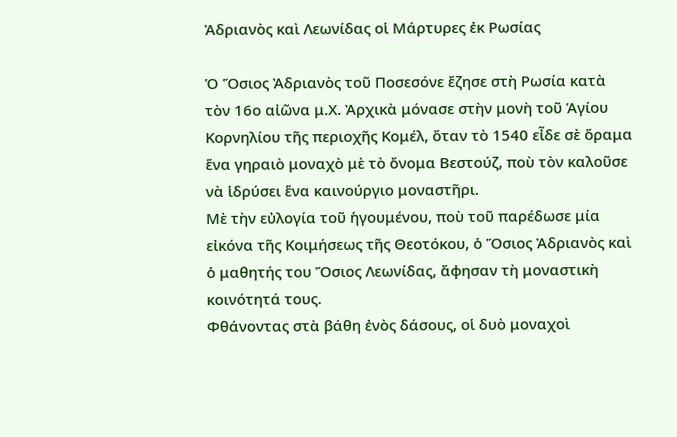Ἀδριανὸς καὶ Λεωνίδας οἱ Μάρτυρες ἐκ Ρωσίας

Ὁ Ὅσιος Ἀδριανὸς τοῦ Ποσεσόνε ἔζησε στὴ Ρωσία κατὰ τὸν 16ο αἰῶνα μ.Χ. Ἀρχικὰ μόνασε στὴν μονὴ τοῦ Ἁγίου Κορνηλίου τῆς περιοχῆς Κομέλ, ὅταν τὸ 1540 εἶδε σὲ ὅραμα ἕνα γηραιὸ μοναχὸ μὲ τὸ ὄνομα Βεστούζ, ποὺ τὸν καλοῦσε νὰ ἱδρύσει ἕνα καινούργιο μοναστῆρι.
Μὲ τὴν εὐλογία τοῦ ἡγουμένου, ποὺ τοῦ παρέδωσε μία εἰκόνα τῆς Κοιμήσεως τῆς Θεοτόκου, ὁ Ὅσιος Ἀδριανὸς καὶ ὁ μαθητής του Ὅσιος Λεωνίδας, ἄφησαν τὴ μοναστικὴ κοινότητά τους.
Φθάνοντας στὰ βάθη ἐνὸς δάσους, οἱ δυὸ μοναχοὶ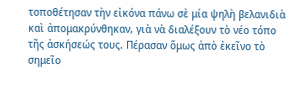τοποθέτησαν τὴν εἰκόνα πάνω σὲ μία ψηλὴ βελανιδιὰ καὶ ἀπομακρύνθηκαν, γιὰ νὰ διαλέξουν τὸ νέο τόπο τῆς ἀσκήσεώς τους. Πέρασαν ὅμως ἀπὸ ἐκεῖνο τὸ σημεῖο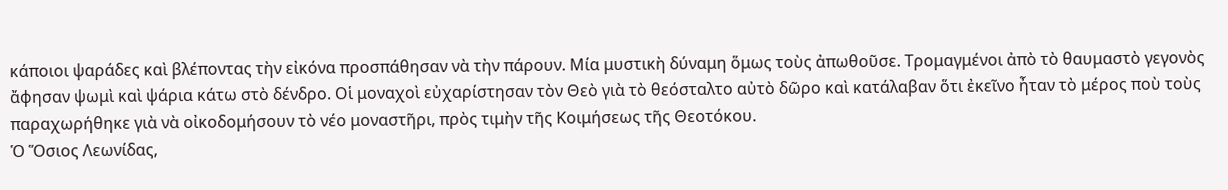κάποιοι ψαράδες καὶ βλέποντας τὴν εἰκόνα προσπάθησαν νὰ τὴν πάρουν. Μία μυστικὴ δύναμη ὅμως τοὺς ἀπωθοῦσε. Τρομαγμένοι ἀπὸ τὸ θαυμαστὸ γεγονὸς ἄφησαν ψωμὶ καὶ ψάρια κάτω στὸ δένδρο. Οἱ μοναχοὶ εὐχαρίστησαν τὸν Θεὸ γιὰ τὸ θεόσταλτο αὐτὸ δῶρο καὶ κατάλαβαν ὅτι ἐκεῖνο ἦταν τὸ μέρος ποὺ τοὺς παραχωρήθηκε γιὰ νὰ οἰκοδομήσουν τὸ νέο μοναστῆρι, πρὸς τιμὴν τῆς Κοιμήσεως τῆς Θεοτόκου.
Ὁ Ὅσιος Λεωνίδας,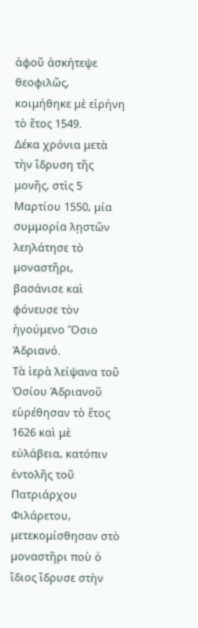ἀφοῦ ἀσκήτεψε θεοφιλῶς, κοιμήθηκε μὲ εἰρήνη τὸ ἔτος 1549.
Δέκα χρόνια μετὰ τὴν ἵδρυση τῆς μονῆς, στὶς 5 Μαρτίου 1550, μία συμμορία λῃστῶν λεηλάτησε τὸ μοναστῆρι, βασάνισε καὶ φόνευσε τὸν ἡγούμενο Ὅσιο Ἀδριανό.
Τὰ ἱερὰ λείψανα τοῦ Ὁσίου Ἀδριανοῦ εὑρέθησαν τὸ ἔτος 1626 καὶ μὲ εὐλάβεια, κατόπιν ἐντολῆς τοῦ Πατριάρχου Φιλάρετου, μετεκομίσθησαν στὸ μοναστῆρι ποὺ ὁ ἴδιος ἵδρυσε στὴν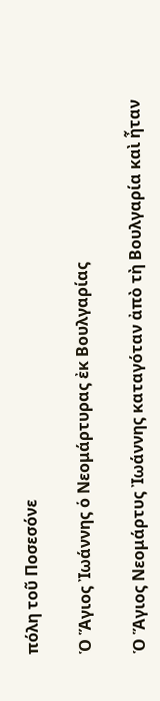πόλη τοῦ Ποσεσόνε

Ὁ Ἅγιος Ἰωάννης ὁ Νεομάρτυρας ἐκ Βουλγαρίας

Ὁ Ἅγιος Νεομάρτυς Ἰωάννης καταγόταν ἀπὸ τὴ Βουλγαρία καὶ ἦταν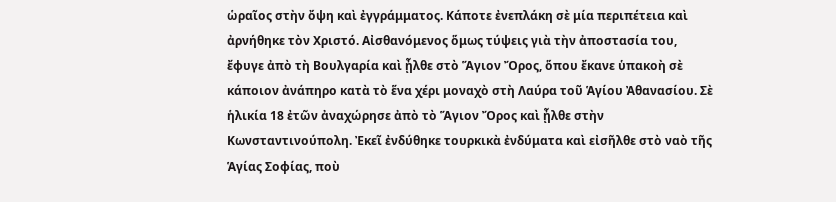ὡραῖος στὴν ὄψη καὶ ἐγγράμματος. Κάποτε ἐνεπλάκη σὲ μία περιπέτεια καὶ ἀρνήθηκε τὸν Χριστό. Αἰσθανόμενος ὅμως τύψεις γιὰ τὴν ἀποστασία του, ἔφυγε ἀπὸ τὴ Βουλγαρία καὶ ᾖλθε στὸ Ἅγιον Ὄρος, ὅπου ἔκανε ὑπακοὴ σὲ κάποιον ἀνάπηρο κατὰ τὸ ἕνα χέρι μοναχὸ στὴ Λαύρα τοῦ Ἁγίου Ἀθανασίου. Σὲ ἡλικία 18 ἐτῶν ἀναχώρησε ἀπὸ τὸ Ἅγιον Ὄρος καὶ ᾖλθε στὴν Κωνσταντινούπολη. Ἐκεῖ ἐνδύθηκε τουρκικὰ ἐνδύματα καὶ εἰσῆλθε στὸ ναὸ τῆς Ἁγίας Σοφίας, ποὺ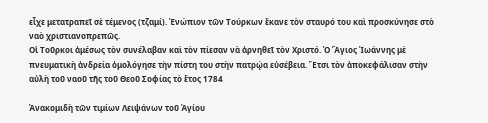εἶχε μετατραπεῖ σὲ τέμενος (τζαμί). Ἐνώπιον τῶν Τούρκων ἔκανε τὸν σταυρό του καὶ προσκύνησε στὸ ναὸ χριστιανοπρεπῶς.
Οἱ Τοῦρκοι ἀμέσως τὸν συνέλαβαν καὶ τὸν πίεσαν νὰ ἀρνηθεῖ τὸν Χριστό. Ὁ Ἅγιος Ἰωάννης μὲ πνευματικὴ ἀνδρεία ὁμολόγησε τὴν πίστη του στὴν πατρῴα εὐσέβεια. Ἔτσι τὸν ἀποκεφάλισαν στὴν αὐλὴ τοῦ ναοῦ τῆς τοῦ Θεοῦ Σοφίας τὸ ἔτος 1784

Ἀνακομιδὴ τῶν τιμίων Λειψάνων τοῦ Ἁγίου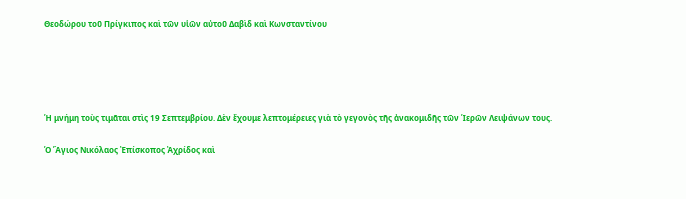Θεοδώρου τοῦ Πρίγκιπος καὶ τῶν υἱῶν αὐτοῦ Δαβὶδ καὶ Κωνσταντίνου





Ἡ μνήμη τοὺς τιμᾶται στὶς 19 Σεπτεμβρίου. Δὲν ἔχουμε λεπτομέρειες γιὰ τὸ γεγονὸς τῆς ἀνακομιδῆς τῶν Ἱερῶν Λειψάνων τους.

Ὁ Ἅγιος Νικόλαος Ἐπίσκοπος Ἀχρίδος καὶ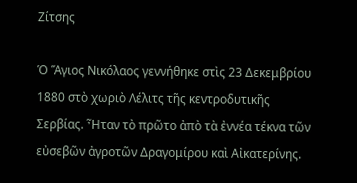Ζίτσης

Ὁ Ἅγιος Νικόλαος γεννήθηκε στὶς 23 Δεκεμβρίου 1880 στὸ χωριὸ Λέλιτς τῆς κεντροδυτικῆς Σερβίας. Ἦταν τὸ πρῶτο ἀπὸ τὰ ἐννέα τέκνα τῶν εὐσεβῶν ἀγροτῶν Δραγομίρου καὶ Αἰκατερίνης.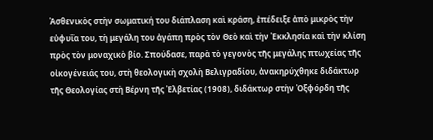Ἀσθενικὸς στὴν σωματική του διάπλαση καὶ κράση, ἐπέδειξε ἀπὸ μικρὸς τὴν εὐφυΐα του, τὴ μεγάλη του ἀγάπη πρὸς τὸν Θεὸ καὶ τὴν Ἐκκλησία καὶ τὴν κλίση πρὸς τὸν μοναχικὸ βίο. Σπούδασε, παρὰ τὸ γεγονὸς τῆς μεγάλης πτωχείας τῆς οἰκογένειάς του, στὴ θεολογικὴ σχολὴ Βελιγραδίου, ἀνακηρύχθηκε διδάκτωρ τῆς Θεολογίας στὴ Βέρνη τῆς Ἐλβετίας (1908), διδάκτωρ στὴν Ὀξφόρδη τῆς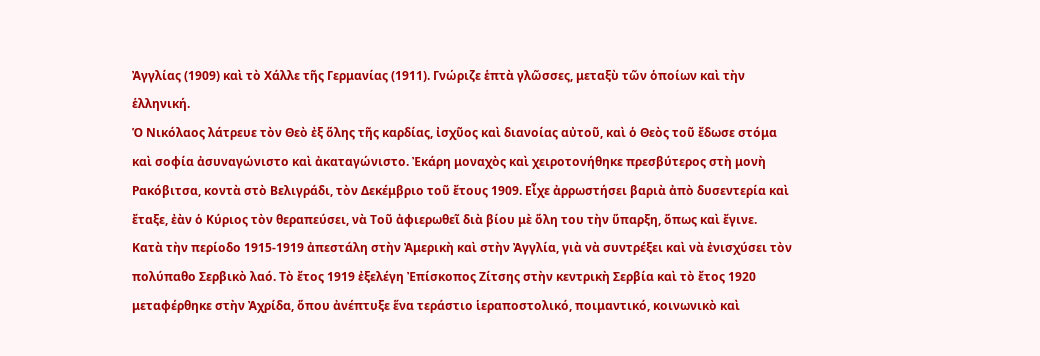Ἀγγλίας (1909) καὶ τὸ Χάλλε τῆς Γερμανίας (1911). Γνώριζε ἑπτὰ γλῶσσες, μεταξὺ τῶν ὁποίων καὶ τὴν ἑλληνική.
Ὁ Νικόλαος λάτρευε τὸν Θεὸ ἐξ ὅλης τῆς καρδίας, ἰσχῦος καὶ διανοίας αὐτοῦ, καὶ ὁ Θεὸς τοῦ ἔδωσε στόμα καὶ σοφία ἀσυναγώνιστο καὶ ἀκαταγώνιστο. Ἐκάρη μοναχὸς καὶ χειροτονήθηκε πρεσβύτερος στὴ μονὴ Ρακόβιτσα, κοντὰ στὸ Βελιγράδι, τὸν Δεκέμβριο τοῦ ἔτους 1909. Εἶχε ἀρρωστήσει βαριὰ ἀπὸ δυσεντερία καὶ ἔταξε, ἐὰν ὁ Κύριος τὸν θεραπεύσει, νὰ Τοῦ ἀφιερωθεῖ διὰ βίου μὲ ὅλη του τὴν ὕπαρξη, ὅπως καὶ ἔγινε.
Κατὰ τὴν περίοδο 1915-1919 ἀπεστάλη στὴν Ἀμερικὴ καὶ στὴν Ἀγγλία, γιὰ νὰ συντρέξει καὶ νὰ ἐνισχύσει τὸν πολύπαθο Σερβικὸ λαό. Τὸ ἔτος 1919 ἐξελέγη Ἐπίσκοπος Ζίτσης στὴν κεντρικὴ Σερβία καὶ τὸ ἔτος 1920 μεταφέρθηκε στὴν Ἀχρίδα, ὅπου ἀνέπτυξε ἕνα τεράστιο ἱεραποστολικό, ποιμαντικό, κοινωνικὸ καὶ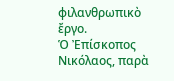φιλανθρωπικὸ ἔργο.
Ὁ Ἐπίσκοπος Νικόλαος, παρὰ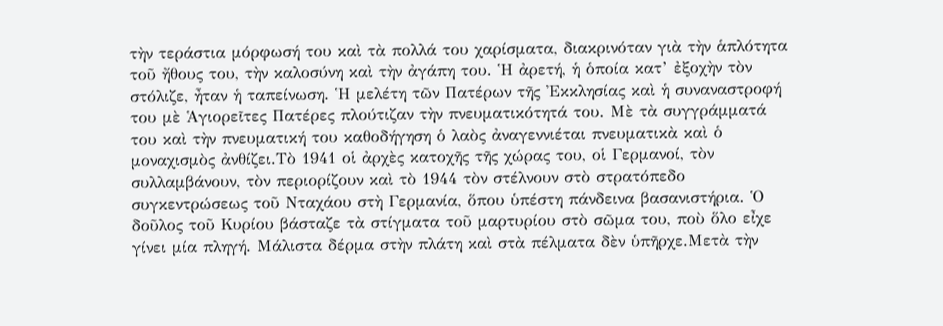τὴν τεράστια μόρφωσή του καὶ τὰ πολλά του χαρίσματα, διακρινόταν γιὰ τὴν ἁπλότητα τοῦ ἤθους του, τὴν καλοσύνη καὶ τὴν ἀγάπη του. Ἡ ἀρετή, ἡ ὁποία κατ’ ἐξοχὴν τὸν στόλιζε, ἦταν ἡ ταπείνωση. Ἡ μελέτη τῶν Πατέρων τῆς Ἐκκλησίας καὶ ἡ συναναστροφή του μὲ Ἁγιορεῖτες Πατέρες πλούτιζαν τὴν πνευματικότητά του. Μὲ τὰ συγγράμματά του καὶ τὴν πνευματική του καθοδήγηση ὁ λαὸς ἀναγεννιέται πνευματικὰ καὶ ὁ μοναχισμὸς ἀνθίζει.Τὸ 1941 οἱ ἀρχὲς κατοχῆς τῆς χώρας του, οἱ Γερμανοί, τὸν συλλαμβάνουν, τὸν περιορίζουν καὶ τὸ 1944 τὸν στέλνουν στὸ στρατόπεδο συγκεντρώσεως τοῦ Νταχάου στὴ Γερμανία, ὅπου ὑπέστη πάνδεινα βασανιστήρια. Ὁ δοῦλος τοῦ Κυρίου βάσταζε τὰ στίγματα τοῦ μαρτυρίου στὸ σῶμα του, ποὺ ὅλο εἶχε γίνει μία πληγή. Μάλιστα δέρμα στὴν πλάτη καὶ στὰ πέλματα δὲν ὑπῆρχε.Μετὰ τὴν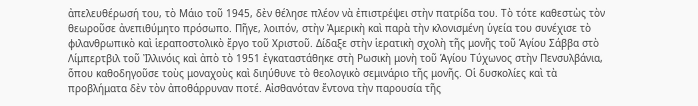ἀπελευθέρωσή του, τὸ Μάιο τοῦ 1945, δὲν θέλησε πλέον νὰ ἐπιστρέψει στὴν πατρίδα του. Τὸ τότε καθεστὼς τὸν θεωροῦσε ἀνεπιθύμητο πρόσωπο. Πῆγε, λοιπόν, στὴν Ἀμερικὴ καὶ παρὰ τὴν κλονισμένη ὑγεία του συνέχισε τὸ φιλανθρωπικὸ καὶ ἱεραποστολικὸ ἔργο τοῦ Χριστοῦ. Δίδαξε στὴν ἱερατικὴ σχολὴ τῆς μονῆς τοῦ Ἁγίου Σάββα στὸ Λίμπερτβιλ τοῦ Ἰλλινόις καὶ ἀπὸ τὸ 1951 ἐγκαταστάθηκε στὴ Ρωσικὴ μονὴ τοῦ Ἁγίου Τύχωνος στὴν Πενσυλβάνια, ὅπου καθοδηγοῦσε τοὺς μοναχοὺς καὶ διηύθυνε τὸ θεολογικὸ σεμινάριο τῆς μονῆς. Οἱ δυσκολίες καὶ τὰ προβλήματα δὲν τὸν ἀποθάρρυναν ποτέ. Αἰσθανόταν ἔντονα τὴν παρουσία τῆς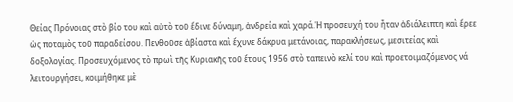Θείας Πρόνοιας στὸ βίο του καὶ αὐτὸ τοῦ ἔδινε δύναμη, ἀνδρεία καὶ χαρά.Ἡ προσευχή του ἦταν ἀδιάλειπτη καὶ ἔρεε ὡς ποταμὸς τοῦ παραδείσου. Πενθοῦσε ἀβίαστα καὶ ἔχυνε δάκρυα μετάνοιας, παρακλήσεως, μεσιτείας καὶ δοξολογίας. Προσευχόμενος τὸ πρωὶ τῆς Κυριακῆς τοῦ ἔτους 1956 στὸ ταπεινὸ κελί του καὶ προετοιμαζόμενος νά λειτουργήσει, κοιμήθηκε μὲ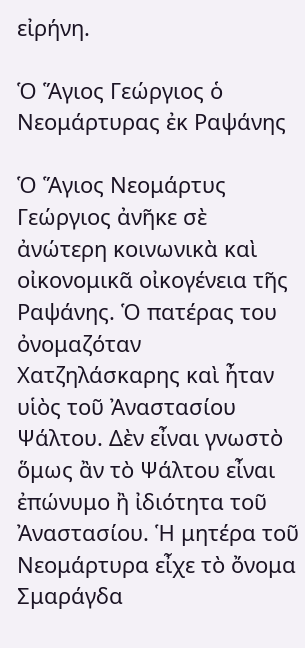εἰρήνη.

Ὁ Ἅγιος Γεώργιος ὁ Νεομάρτυρας ἐκ Ραψάνης

Ὁ Ἅγιος Νεομάρτυς Γεώργιος ἀνῆκε σὲ ἀνώτερη κοινωνικὰ καὶ οἰκονομικᾶ οἰκογένεια τῆς Ραψάνης. Ὁ πατέρας του ὀνομαζόταν Χατζηλάσκαρης καὶ ἦταν υἱὸς τοῦ Ἀναστασίου Ψάλτου. Δὲν εἶναι γνωστὸ ὅμως ἂν τὸ Ψάλτου εἶναι ἐπώνυμο ἢ ἰδιότητα τοῦ Ἀναστασίου. Ἡ μητέρα τοῦ Νεομάρτυρα εἶχε τὸ ὄνομα Σμαράγδα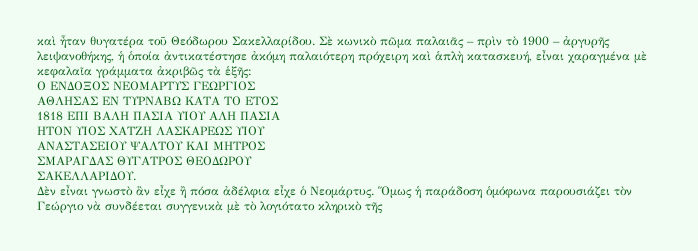καὶ ἦταν θυγατέρα τοῦ Θεόδωρου Σακελλαρίδου. Σὲ κωνικὸ πῶμα παλαιᾶς – πρὶν τὸ 1900 – ἀργυρῆς λειψανοθήκης, ἡ ὁποία ἀντικατέστησε ἀκόμη παλαιότερη πρόχειρη καὶ ἁπλὴ κατασκευή, εἶναι χαραγμένα μὲ κεφαλαῖα γράμματα ἀκριβῶς τὰ ἑξῆς:
Ο ΕΝΔΟΞΟΣ ΝΕΟΜΑΡΤΥΣ ΓΕΩΡΓΙΟΣ
ΑΘΛΗΣΑΣ ΕΝ ΤΥΡΝΑΒΩ ΚΑΤΑ ΤΟ ΕΤΟΣ
1818 ΕΠΙ ΒΑΛΗ ΠΑΣΙΑ ΥΙΟΥ ΑΛΗ ΠΑΣΙΑ
ΗΤΟΝ ΥΙΟΣ ΧΑΤΖΗ ΛΑΣΚΑΡΕΩΣ ΥΙΟΥ
ΑΝΑΣΤΑΣΕΙΟΥ ΨΑΛΤΟΥ ΚΑΙ ΜΗΤΡΟΣ
ΣΜΑΡΑΓΔΑΣ ΘΥΓΑΤΡΟΣ ΘΕΟΔΩΡΟΥ
ΣΑΚΕΛΛΑΡΙΔΟΥ.
Δὲν εἶναι γνωστὸ ἂν εἶχε ἢ πόσα ἀδέλφια εἶχε ὁ Νεομάρτυς. Ὅμως ἡ παράδοση ὁμόφωνα παρουσιάζει τὸν Γεώργιο νὰ συνδέεται συγγενικὰ μὲ τὸ λογιότατο κληρικὸ τῆς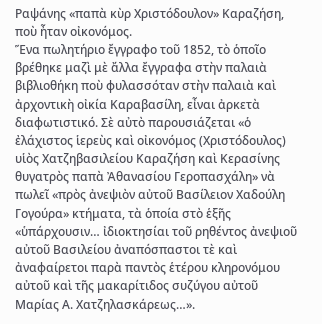Ραψάνης «παπὰ κὺρ Χριστόδουλον» Καραζήση, ποὺ ἦταν οἰκονόμος.
Ἕνα πωλητήριο ἔγγραφο τοῦ 1852, τὸ ὁποῖο βρέθηκε μαζὶ μὲ ἄλλα ἔγγραφα στὴν παλαιὰ βιβλιοθήκη ποὺ φυλασσόταν στὴν παλαιὰ καὶ ἀρχοντικὴ οἰκία Καραβασίλη, εἶναι ἀρκετὰ διαφωτιστικό. Σὲ αὐτὸ παρουσιάζεται «ὁ ἐλάχιστος ἱερεὺς καὶ οἰκονόμος (Χριστόδουλος) υἱὸς Χατζηβασιλείου Καραζήση καὶ Κερασίνης θυγατρὸς παπὰ Ἀθανασίου Γεροπασχάλη» νὰ πωλεῖ «πρὸς ἀνεψιὸν αὐτοῦ Βασίλειον Χαδούλη Γογούρα» κτήματα, τὰ ὁποία στὸ ἑξῆς «ὑπάρχουσιν… ἰδιοκτησίαι τοῦ ρηθέντος ἀνεψιοῦ αὐτοῦ Βασιλείου ἀναπόσπαστοι τὲ καὶ ἀναφαίρετοι παρὰ παντὸς ἑτέρου κληρονόμου αὐτοῦ καὶ τῆς μακαρίτιδος συζύγου αὐτοῦ Μαρίας Α. Χατζηλασκάρεως…».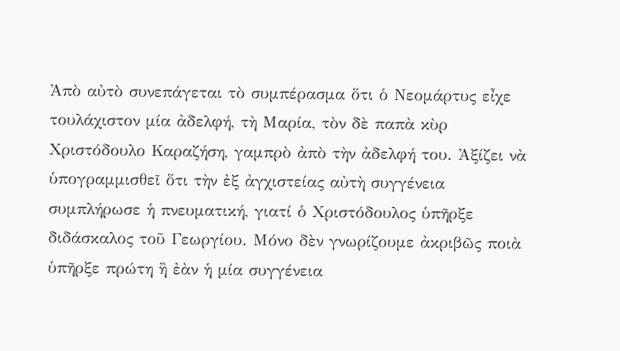Ἀπὸ αὐτὸ συνεπάγεται τὸ συμπέρασμα ὅτι ὁ Νεομάρτυς εἶχε τουλάχιστον μία ἀδελφή, τὴ Μαρία, τὸν δὲ παπὰ κὺρ Χριστόδουλο Καραζήση, γαμπρὸ ἀπὸ τὴν ἀδελφή του. Ἀξίζει νὰ ὑπογραμμισθεῖ ὅτι τὴν ἐξ ἀγχιστείας αὐτὴ συγγένεια συμπλήρωσε ἡ πνευματική, γιατί ὁ Χριστόδουλος ὑπῆρξε διδάσκαλος τοῦ Γεωργίου. Μόνο δὲν γνωρίζουμε ἀκριβῶς ποιὰ ὑπῆρξε πρώτη ἢ ἐὰν ἡ μία συγγένεια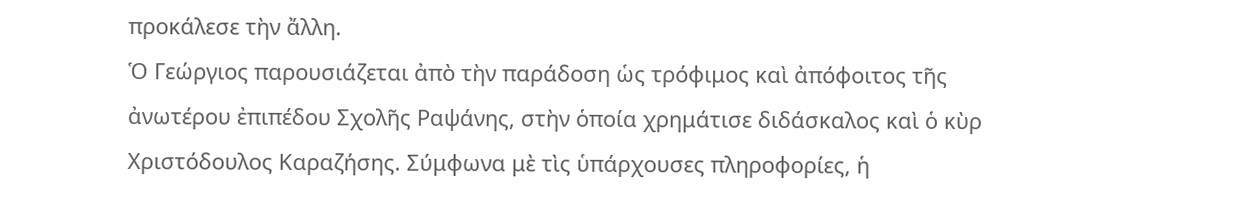προκάλεσε τὴν ἄλλη.
Ὁ Γεώργιος παρουσιάζεται ἀπὸ τὴν παράδοση ὡς τρόφιμος καὶ ἀπόφοιτος τῆς ἀνωτέρου ἐπιπέδου Σχολῆς Ραψάνης, στὴν ὁποία χρημάτισε διδάσκαλος καὶ ὁ κὺρ Χριστόδουλος Καραζήσης. Σύμφωνα μὲ τὶς ὑπάρχουσες πληροφορίες, ἡ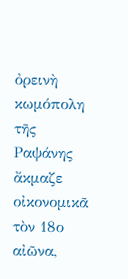ὀρεινὴ κωμόπολη τῆς Ραψάνης ἄκμαζε οἰκονομικᾶ τὸν 18ο αἰῶνα,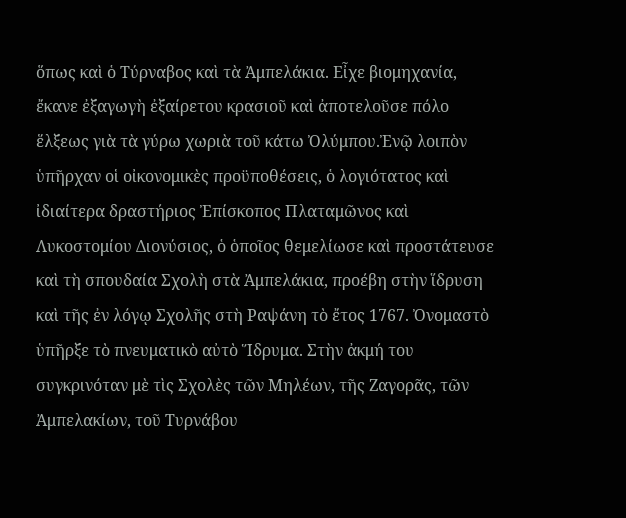ὅπως καὶ ὁ Τύρναβος καὶ τὰ Ἀμπελάκια. Εἶχε βιομηχανία, ἔκανε ἐξαγωγὴ ἐξαίρετου κρασιοῦ καὶ ἀποτελοῦσε πόλο ἕλξεως γιὰ τὰ γύρω χωριὰ τοῦ κάτω Ὀλύμπου.Ἐνῷ λοιπὸν ὑπῆρχαν οἱ οἰκονομικὲς προϋποθέσεις, ὁ λογιότατος καὶ ἰδιαίτερα δραστήριος Ἐπίσκοπος Πλαταμῶνος καὶ Λυκοστομίου Διονύσιος, ὁ ὁποῖος θεμελίωσε καὶ προστάτευσε καὶ τὴ σπουδαία Σχολὴ στὰ Ἀμπελάκια, προέβη στὴν ἵδρυση καὶ τῆς ἐν λόγῳ Σχολῆς στὴ Ραψάνη τὸ ἔτος 1767. Ὀνομαστὸ ὑπῆρξε τὸ πνευματικὸ αὐτὸ Ἵδρυμα. Στὴν ἀκμή του συγκρινόταν μὲ τὶς Σχολὲς τῶν Μηλέων, τῆς Ζαγορᾶς, τῶν Ἀμπελακίων, τοῦ Τυρνάβου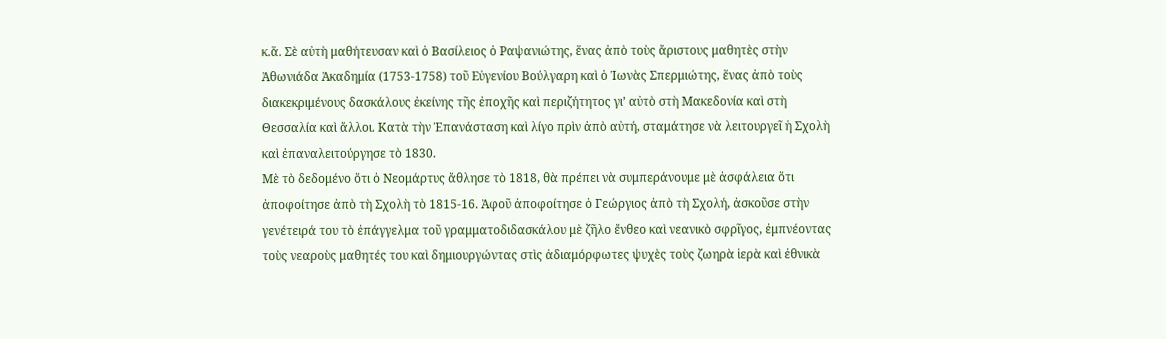κ.ἅ. Σὲ αὐτὴ μαθήτευσαν καὶ ὁ Βασίλειος ὁ Ραψανιώτης, ἕνας ἀπὸ τοὺς ἄριστους μαθητὲς στὴν Ἀθωνιάδα Ἀκαδημία (1753-1758) τοῦ Εὐγενίου Βούλγαρη καὶ ὁ Ἰωνὰς Σπερμιώτης, ἕνας ἀπὸ τοὺς διακεκριμένους δασκάλους ἐκείνης τῆς ἐποχῆς καὶ περιζήτητος γι’ αὐτὸ στὴ Μακεδονία καὶ στὴ Θεσσαλία καὶ ἄλλοι. Κατὰ τὴν Ἐπανάσταση καὶ λίγο πρὶν ἀπὸ αὐτή, σταμάτησε νὰ λειτουργεῖ ἡ Σχολὴ καὶ ἐπαναλειτούργησε τὸ 1830.
Μὲ τὸ δεδομένο ὅτι ὁ Νεομάρτυς ἄθλησε τὸ 1818, θὰ πρέπει νὰ συμπεράνουμε μὲ ἀσφάλεια ὅτι ἀποφοίτησε ἀπὸ τὴ Σχολὴ τὸ 1815-16. Ἀφοῦ ἀποφοίτησε ὁ Γεώργιος ἀπὸ τὴ Σχολή, ἀσκοῦσε στὴν γενέτειρά του τὸ ἐπάγγελμα τοῦ γραμματοδιδασκάλου μὲ ζῆλο ἔνθεο καὶ νεανικὸ σφρῖγος, ἐμπνέοντας τοὺς νεαροὺς μαθητές του καὶ δημιουργώντας στὶς ἀδιαμόρφωτες ψυχὲς τοὺς ζωηρὰ ἱερὰ καὶ ἐθνικὰ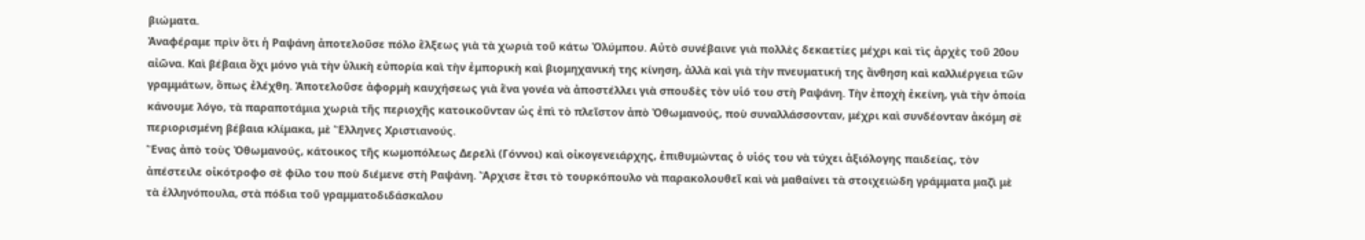βιώματα.
Ἀναφέραμε πρὶν ὅτι ἡ Ραψάνη ἀποτελοῦσε πόλο ἕλξεως γιὰ τὰ χωριὰ τοῦ κάτω Ὀλύμπου. Αὐτὸ συνέβαινε γιὰ πολλὲς δεκαετίες μέχρι καὶ τὶς ἀρχὲς τοῦ 20ου αἰῶνα. Καὶ βέβαια ὄχι μόνο γιὰ τὴν ὑλικὴ εὐπορία καὶ τὴν ἐμπορικὴ καὶ βιομηχανική της κίνηση, ἀλλὰ καὶ γιὰ τὴν πνευματική της ἄνθηση καὶ καλλιέργεια τῶν γραμμάτων, ὅπως ἐλέχθη. Ἀποτελοῦσε ἀφορμὴ καυχήσεως γιὰ ἕνα γονέα νὰ ἀποστέλλει γιὰ σπουδὲς τὸν υἱό του στὴ Ραψάνη. Τὴν ἐποχὴ ἐκείνη, γιὰ τὴν ὁποία κάνουμε λόγο, τὰ παραποτάμια χωριὰ τῆς περιοχῆς κατοικοῦνταν ὡς ἐπὶ τὸ πλεῖστον ἀπὸ Ὀθωμανούς, ποὺ συναλλάσσονταν, μέχρι καὶ συνδέονταν ἀκόμη σὲ περιορισμένη βέβαια κλίμακα, μὲ Ἕλληνες Χριστιανούς.
Ἕνας ἀπὸ τοὺς Ὀθωμανούς, κάτοικος τῆς κωμοπόλεως Δερελὶ (Γόννοι) καὶ οἰκογενειάρχης, ἐπιθυμώντας ὁ υἱός του νὰ τύχει ἀξιόλογης παιδείας, τὸν ἀπέστειλε οἰκότροφο σὲ φίλο του ποὺ διέμενε στὴ Ραψάνη. Ἄρχισε ἔτσι τὸ τουρκόπουλο νὰ παρακολουθεῖ καὶ νὰ μαθαίνει τὰ στοιχειώδη γράμματα μαζὶ μὲ τὰ ἑλληνόπουλα, στὰ πόδια τοῦ γραμματοδιδάσκαλου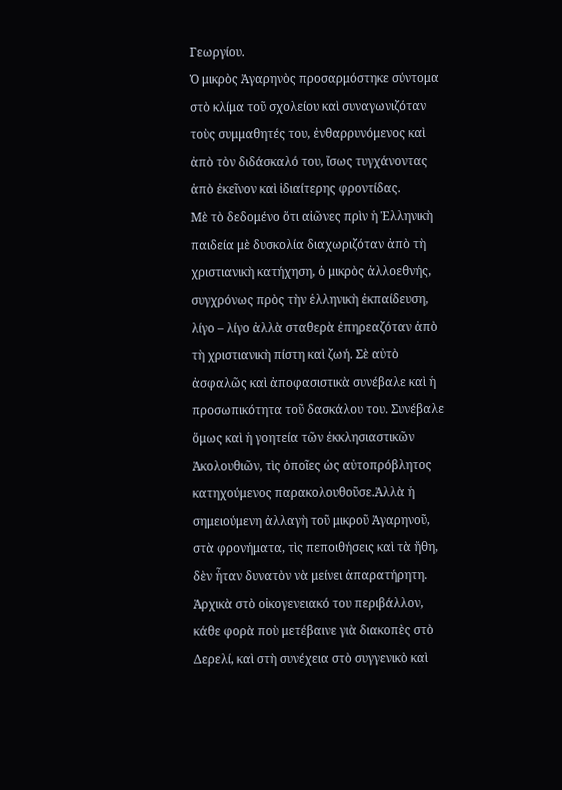Γεωργίου.
Ὁ μικρὸς Ἀγαρηνὸς προσαρμόστηκε σύντομα στὸ κλίμα τοῦ σχολείου καὶ συναγωνιζόταν τοὺς συμμαθητές του, ἐνθαρρυνόμενος καὶ ἀπὸ τὸν διδάσκαλό του, ἴσως τυγχάνοντας ἀπὸ ἐκεῖνον καὶ ἰδιαίτερης φροντίδας.
Μὲ τὸ δεδομένο ὅτι αἰῶνες πρὶν ἡ Ἑλληνικὴ παιδεία μὲ δυσκολία διαχωριζόταν ἀπὸ τὴ χριστιανικὴ κατήχηση, ὁ μικρὸς ἀλλοεθνής, συγχρόνως πρὸς τὴν ἑλληνικὴ ἐκπαίδευση, λίγο – λίγο ἀλλὰ σταθερὰ ἐπηρεαζόταν ἀπὸ τὴ χριστιανικὴ πίστη καὶ ζωή. Σὲ αὐτὸ ἀσφαλῶς καὶ ἀποφασιστικὰ συνέβαλε καὶ ἡ προσωπικότητα τοῦ δασκάλου του. Συνέβαλε ὅμως καὶ ἡ γοητεία τῶν ἐκκλησιαστικῶν Ἀκολουθιῶν, τὶς ὁποῖες ὡς αὐτοπρόβλητος κατηχούμενος παρακολουθοῦσε.Ἀλλὰ ἡ σημειούμενη ἀλλαγὴ τοῦ μικροῦ Ἀγαρηνοῦ, στὰ φρονήματα, τὶς πεποιθήσεις καὶ τὰ ἤθη, δὲν ἦταν δυνατὸν νὰ μείνει ἀπαρατήρητη. Ἀρχικὰ στὸ οἰκογενειακό του περιβάλλον, κάθε φορὰ ποὺ μετέβαινε γιὰ διακοπὲς στὸ Δερελί, καὶ στὴ συνέχεια στὸ συγγενικὸ καὶ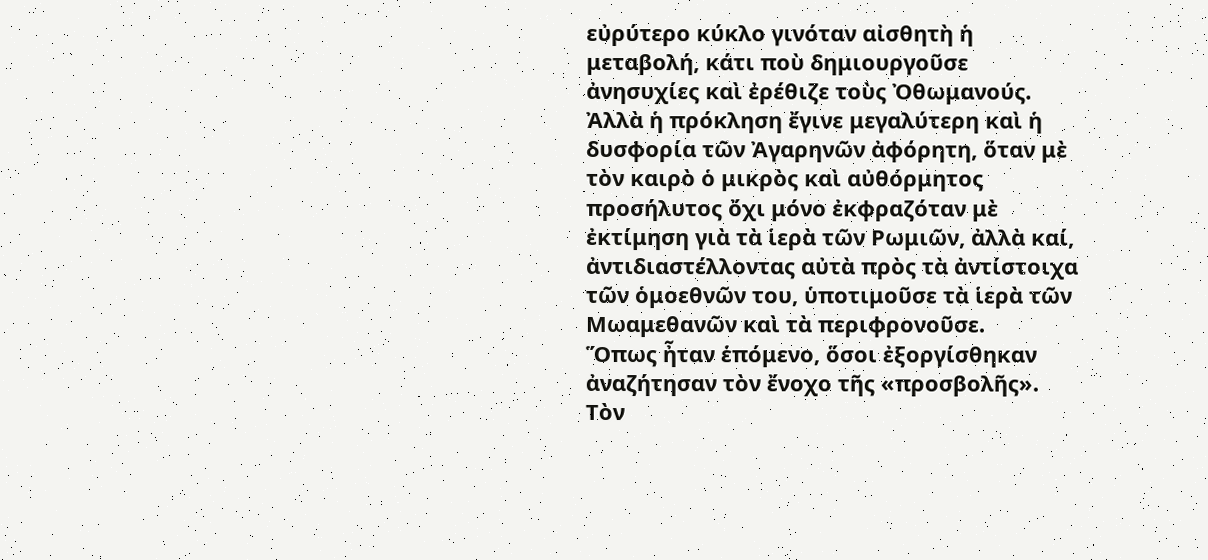εὐρύτερο κύκλο γινόταν αἰσθητὴ ἡ μεταβολή, κάτι ποὺ δημιουργοῦσε ἀνησυχίες καὶ ἐρέθιζε τοὺς Ὀθωμανούς. Ἀλλὰ ἡ πρόκληση ἔγινε μεγαλύτερη καὶ ἡ δυσφορία τῶν Ἀγαρηνῶν ἀφόρητη, ὅταν μὲ τὸν καιρὸ ὁ μικρὸς καὶ αὐθόρμητος προσήλυτος ὄχι μόνο ἐκφραζόταν μὲ ἐκτίμηση γιὰ τὰ ἱερὰ τῶν Ρωμιῶν, ἀλλὰ καί, ἀντιδιαστέλλοντας αὐτὰ πρὸς τὰ ἀντίστοιχα τῶν ὁμοεθνῶν του, ὑποτιμοῦσε τὰ ἱερὰ τῶν Μωαμεθανῶν καὶ τὰ περιφρονοῦσε.
Ὅπως ἦταν ἑπόμενο, ὅσοι ἐξοργίσθηκαν ἀναζήτησαν τὸν ἔνοχο τῆς «προσβολῆς». Τὸν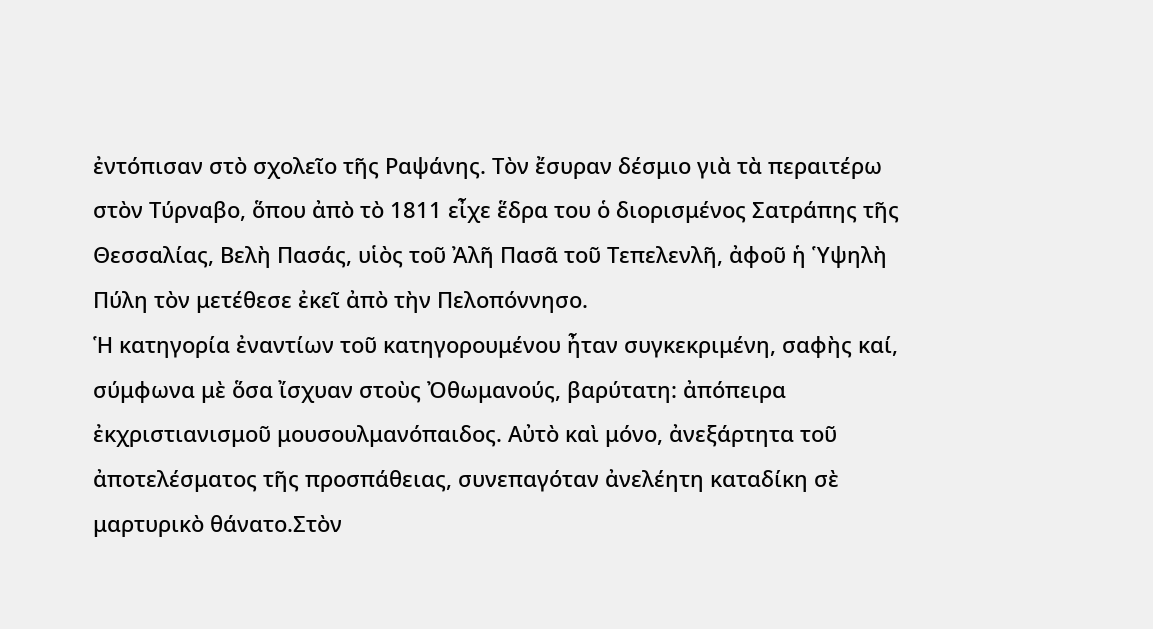ἐντόπισαν στὸ σχολεῖο τῆς Ραψάνης. Τὸν ἔσυραν δέσμιο γιὰ τὰ περαιτέρω στὸν Τύρναβο, ὅπου ἀπὸ τὸ 1811 εἶχε ἕδρα του ὁ διορισμένος Σατράπης τῆς Θεσσαλίας, Βελὴ Πασάς, υἱὸς τοῦ Ἀλῆ Πασᾶ τοῦ Τεπελενλῆ, ἀφοῦ ἡ Ὑψηλὴ Πύλη τὸν μετέθεσε ἐκεῖ ἀπὸ τὴν Πελοπόννησο.
Ἡ κατηγορία ἐναντίων τοῦ κατηγορουμένου ἦταν συγκεκριμένη, σαφὴς καί, σύμφωνα μὲ ὅσα ἴσχυαν στοὺς Ὀθωμανούς, βαρύτατη: ἀπόπειρα ἐκχριστιανισμοῦ μουσουλμανόπαιδος. Αὐτὸ καὶ μόνο, ἀνεξάρτητα τοῦ ἀποτελέσματος τῆς προσπάθειας, συνεπαγόταν ἀνελέητη καταδίκη σὲ μαρτυρικὸ θάνατο.Στὸν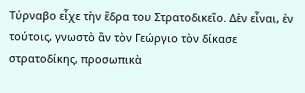Τύρναβο εἶχε τὴν ἕδρα του Στρατοδικεῖο. Δὲν εἶναι, ἐν τούτοις, γνωστὸ ἂν τὸν Γεώργιο τὸν δίκασε στρατοδίκης, προσωπικὰ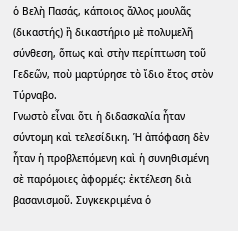ὁ Βελὴ Πασάς, κάποιος ἄλλος μουλᾶς (δικαστής) ἢ δικαστήριο μὲ πολυμελῆ σύνθεση, ὅπως καὶ στὴν περίπτωση τοῦ Γεδεῶν, ποὺ μαρτύρησε τὸ ἴδιο ἔτος στὸν Τύρναβο.
Γνωστὸ εἶναι ὅτι ἡ διδασκαλία ἦταν σύντομη καὶ τελεσίδικη. Ἡ ἀπόφαση δὲν ἦταν ἡ προβλεπόμενη καὶ ἡ συνηθισμένη σὲ παρόμοιες ἀφορμές: ἐκτέλεση διὰ βασανισμοῦ. Συγκεκριμένα ὁ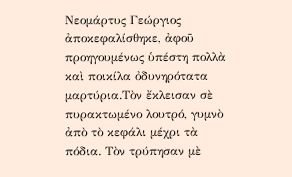Νεομάρτυς Γεώργιος ἀποκεφαλίσθηκε, ἀφοῦ προηγουμένως ὑπέστη πολλὰ καὶ ποικίλα ὀδυνηρότατα μαρτύρια.Τὸν ἔκλεισαν σὲ πυρακτωμένο λουτρό, γυμνὸ ἀπὸ τὸ κεφάλι μέχρι τὰ πόδια. Τὸν τρύπησαν μὲ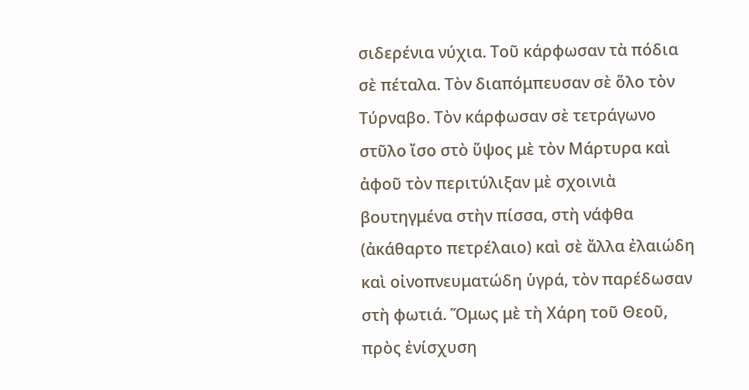σιδερένια νύχια. Τοῦ κάρφωσαν τὰ πόδια σὲ πέταλα. Τὸν διαπόμπευσαν σὲ ὅλο τὸν Τύρναβο. Τὸν κάρφωσαν σὲ τετράγωνο στῦλο ἴσο στὸ ὕψος μὲ τὸν Μάρτυρα καὶ ἀφοῦ τὸν περιτύλιξαν μὲ σχοινιὰ βουτηγμένα στὴν πίσσα, στὴ νάφθα (ἀκάθαρτο πετρέλαιο) καὶ σὲ ἄλλα ἐλαιώδη καὶ οἰνοπνευματώδη ὑγρά, τὸν παρέδωσαν στὴ φωτιά. Ὅμως μὲ τὴ Χάρη τοῦ Θεοῦ, πρὸς ἐνίσχυση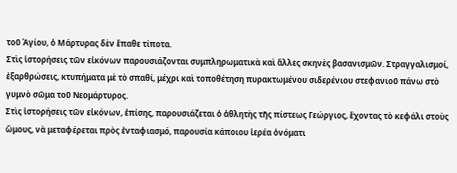τοῦ Ἁγίου, ὁ Μάρτυρας δὲν ἔπαθε τίποτα.
Στὶς ἱστορήσεις τῶν εἰκόνων παρουσιάζονται συμπληρωματικὰ καὶ ἄλλες σκηνὲς βασανισμῶν. Στραγγαλισμοί, ἐξαρθρώσεις, κτυπήματα μὲ τὸ σπαθί, μέχρι καὶ τοποθέτηση πυρακτωμένου σιδερένιου στεφανιοῦ πάνω στὸ γυμνὸ σῶμα τοῦ Νεομάρτυρος.
Στὶς ἱστορήσεις τῶν εἰκόνων, ἐπίσης, παρουσιάζεται ὁ ἀθλητὴς τῆς πίστεως Γεώργιος, ἔχοντας τὸ κεφάλι στοὺς ὤμους, νὰ μεταφέρεται πρὸς ἐνταφιασμό, παρουσία κάποιου ἱερέα ὀνόματι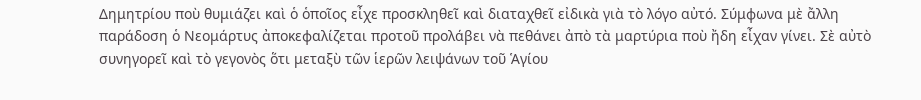Δημητρίου ποὺ θυμιάζει καὶ ὁ ὁποῖος εἶχε προσκληθεῖ καὶ διαταχθεῖ εἰδικὰ γιὰ τὸ λόγο αὐτό. Σύμφωνα μὲ ἄλλη παράδοση ὁ Νεομάρτυς ἀποκεφαλίζεται προτοῦ προλάβει νὰ πεθάνει ἀπὸ τὰ μαρτύρια ποὺ ἤδη εἶχαν γίνει. Σὲ αὐτὸ συνηγορεῖ καὶ τὸ γεγονὸς ὅτι μεταξὺ τῶν ἱερῶν λειψάνων τοῦ Ἁγίου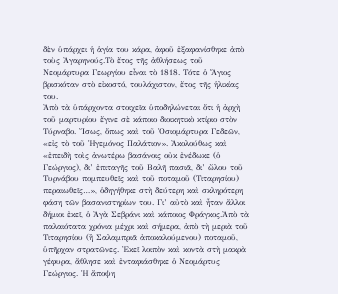δὲν ὑπάρχει ἡ ἁγία του κάρα, ἀφοῦ ἐξαφανίσθηκε ἀπὸ τοὺς Ἀγαρηνούς.Τὸ ἔτος τῆς ἀθλήσεως τοῦ Νεομάρτυρα Γεωργίου εἶναι τὸ 1818. Τότε ὁ Ἅγιος βρισκόταν στὸ εἰκοστό, τουλάχιστον, ἔτος τῆς ἡλικίας του.
Ἀπὸ τὰ ὑπάρχοντα στοιχεῖα ὑποδηλώνεται ὅτι ἡ ἀρχὴ τοῦ μαρτυρίου ἔγινε σὲ κάποιο διοικητικὸ κτίριο στὸν Τύρναβο. Ἴσως, ὅπως καὶ τοῦ Ὁσιομάρτυρα Γεδεῶν, «εἰς τὸ τοῦ Ἡγεμόνος Παλάτιον». Ἀκολούθως καὶ «ἐπειδὴ τοὶς ἀνωτέρω βασάνοις οὐκ ἐνέδωκε (ὁ Γεώργιος), δι’ ἐπιταγῆς τοῦ Βαλῆ πασιᾶ, δι’ ὤλου τοῦ Τυρνάβου πομπευθεῖς καὶ τοῦ ποταμοῦ (Τιταρησίου) περαιωθεῖς…», ὁδηγήθηκε στὴ δεύτερη καὶ σκληρότερη φάση τῶν βασανιστηρίων του. Γι’ αὐτὸ καὶ ἦταν ἄλλοι δήμιοι ἐκεῖ, ὁ Ἀγὰ Σεβράνι καὶ κάποιος Φράγκος.Ἀπὸ τὰ παλαιότατα χρόνια μέχρι καὶ σήμερα, ἀπὸ τὴ μεριὰ τοῦ Τιταρησίου (ἢ Σαλαμπριᾶ ἀποκαλούμενου) ποταμοῦ, ὑπῆρχαν στρατῶνες. Ἐκεῖ λοιπὸν καὶ κοντὰ στὴ μακρὰ γέφυρα, ἄθλησε καὶ ἐνταφιάσθηκε ὁ Νεομάρτυς Γεώργιος. Ἡ ἄποψη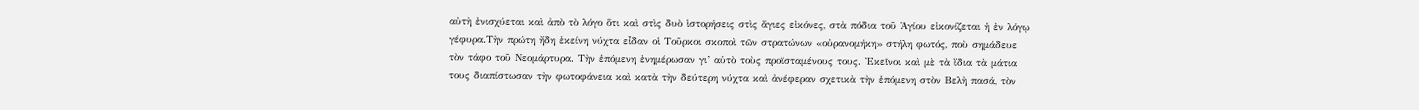αὐτὴ ἐνισχύεται καὶ ἀπὸ τὸ λόγο ὅτι καὶ στὶς δυὸ ἱστορήσεις στὶς ἅγιες εἰκόνες, στὰ πόδια τοῦ Ἁγίου εἰκονίζεται ἡ ἐν λόγῳ γέφυρα.Τὴν πρώτη ἤδη ἐκείνη νύχτα εἶδαν οἱ Τοῦρκοι σκοποὶ τῶν στρατώνων «οὐρανομήκη» στήλη φωτός, ποὺ σημάδευε τὸν τάφο τοῦ Νεομάρτυρα. Τὴν ἑπόμενη ἐνημέρωσαν γι’ αὐτὸ τοὺς προϊσταμένους τους. Ἐκεῖνοι καὶ μὲ τὰ ἴδια τὰ μάτια τους διαπίστωσαν τὴν φωτοφάνεια καὶ κατὰ τὴν δεύτερη νύχτα καὶ ἀνέφεραν σχετικὰ τὴν ἑπόμενη στὸν Βελὴ πασά, τὸν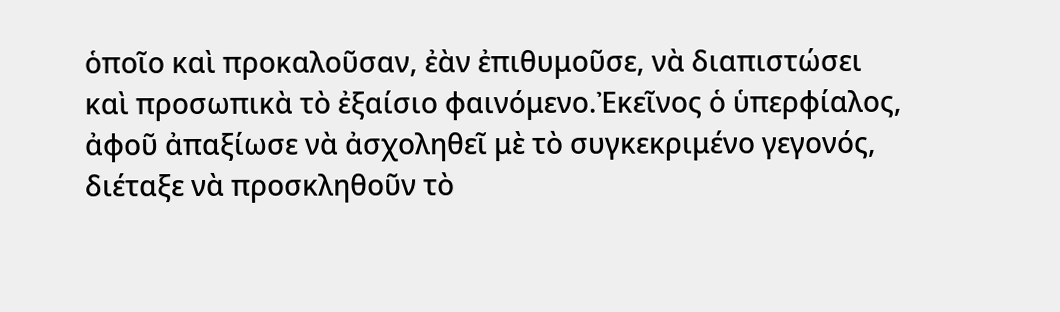ὁποῖο καὶ προκαλοῦσαν, ἐὰν ἐπιθυμοῦσε, νὰ διαπιστώσει καὶ προσωπικὰ τὸ ἐξαίσιο φαινόμενο.Ἐκεῖνος ὁ ὑπερφίαλος, ἀφοῦ ἀπαξίωσε νὰ ἀσχοληθεῖ μὲ τὸ συγκεκριμένο γεγονός, διέταξε νὰ προσκληθοῦν τὸ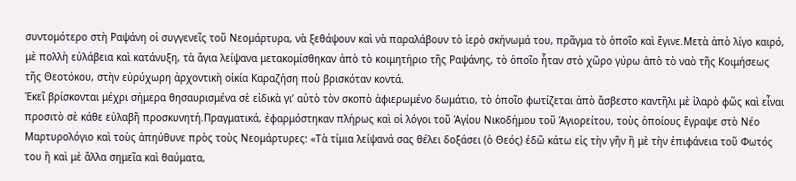συντομότερο στὴ Ραψάνη οἱ συγγενεῖς τοῦ Νεομάρτυρα, νὰ ξεθάψουν καὶ νὰ παραλάβουν τὸ ἱερὸ σκήνωμά του, πρᾶγμα τὸ ὁποῖο καὶ ἔγινε.Μετὰ ἀπὸ λίγο καιρό, μὲ πολλὴ εὐλάβεια καὶ κατάνυξη, τὰ ἅγια λείψανα μετακομίσθηκαν ἀπὸ τὸ κοιμητήριο τῆς Ραψάνης, τὸ ὁποῖο ἦταν στὸ χῶρο γύρω ἀπὸ τὸ ναὸ τῆς Κοιμήσεως τῆς Θεοτόκου, στὴν εὐρύχωρη ἀρχοντικὴ οἰκία Καραζήση ποὺ βρισκόταν κοντά.
Ἐκεῖ βρίσκονται μέχρι σήμερα θησαυρισμένα σὲ εἰδικὰ γι’ αὐτὸ τὸν σκοπὸ ἀφιερωμένο δωμάτιο, τὸ ὁποῖο φωτίζεται ἀπὸ ἄσβεστο καντῆλι μὲ ἱλαρὸ φῶς καὶ εἶναι προσιτὸ σὲ κάθε εὐλαβῆ προσκυνητή.Πραγματικά, ἐφαρμόστηκαν πλήρως καὶ οἱ λόγοι τοῦ Ἁγίου Νικοδήμου τοῦ Ἁγιορείτου, τοὺς ὁποίους ἔγραψε στὸ Νέο Μαρτυρολόγιο καὶ τοὺς ἀπηύθυνε πρὸς τοὺς Νεομάρτυρες: «Τὰ τίμια λείψανά σας θέλει δοξάσει (ὁ Θεός) ἐδῶ κάτω εἰς τὴν γῆν ἢ μὲ τὴν ἐπιφάνεια τοῦ Φωτός του ἢ καὶ μὲ ἄλλα σημεῖα καὶ θαύματα,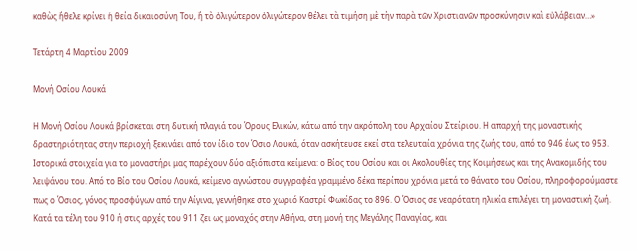καθὼς ἤθελε κρίνει ἡ θεία δικαιοσύνη Του, ἢ τὸ ὀλιγώτερον ὀλιγώτερον θέλει τὰ τιμήση μὲ τὴν παρὰ τῶν Χριστιανῶν προσκύνησιν καὶ εὐλάβειαν…»

Τετάρτη 4 Μαρτίου 2009

Μονή Οσίου Λουκά

Η Μονή Οσίου Λουκά βρίσκεται στη δυτική πλαγιά του Όρους Ελικών, κάτω από την ακρόπολη του Αρχαίου Στείριου. Η απαρχή της μοναστικής δραστηριότητας στην περιοχή ξεκινάει από τον ίδιο τον Όσιο Λουκά, όταν ασκήτευσε εκεί στα τελευταία χρόνια της ζωής του, από το 946 έως το 953. Ιστορικά στοιχεία για το μοναστήρι μας παρέχουν δύο αξιόπιστα κείμενα: ο Βίος του Οσίου και οι Ακολουθίες της Κοιμήσεως και της Ανακομιδής του λειψάνου του. Από το Βίο του Οσίου Λουκά, κείμενο αγνώστου συγγραφέα γραμμένο δέκα περίπου χρόνια μετά το θάνατο του Οσίου, πληροφορούμαστε πως ο Όσιος, γόνος προσφύγων από την Αίγινα, γεννήθηκε στο χωριό Καστρί Φωκίδας το 896. Ο Όσιος σε νεαρότατη ηλικία επιλέγει τη μοναστική ζωή. Κατά τα τέλη του 910 ή στις αρχές του 911 ζει ως μοναχός στην Αθήνα, στη μονή της Μεγάλης Παναγίας, και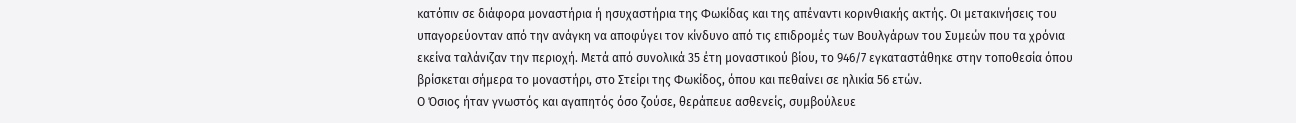κατόπιν σε διάφορα μοναστήρια ή ησυχαστήρια της Φωκίδας και της απέναντι κορινθιακής ακτής. Οι μετακινήσεις του υπαγορεύονταν από την ανάγκη να αποφύγει τον κίνδυνο από τις επιδρομές των Βουλγάρων του Συμεών που τα χρόνια εκείνα ταλάνιζαν την περιοχή. Μετά από συνολικά 35 έτη μοναστικού βίου, το 946/7 εγκαταστάθηκε στην τοποθεσία όπου βρίσκεται σήμερα το μοναστήρι, στο Στείρι της Φωκίδος, όπου και πεθαίνει σε ηλικία 56 ετών.
Ο Όσιος ήταν γνωστός και αγαπητός όσο ζούσε, θεράπευε ασθενείς, συμβούλευε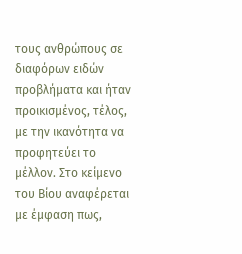τους ανθρώπους σε διαφόρων ειδών προβλήματα και ήταν προικισμένος, τέλος, με την ικανότητα να προφητεύει το μέλλον. Στο κείμενο του Βίου αναφέρεται με έμφαση πως,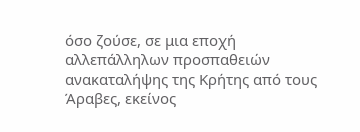όσο ζούσε, σε μια εποχή αλλεπάλληλων προσπαθειών ανακαταλήψης της Κρήτης από τους Άραβες, εκείνος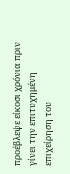προέβλεψε είκοσι χρόνια πριν γίνει την επιτυχημένη επιχείρηση του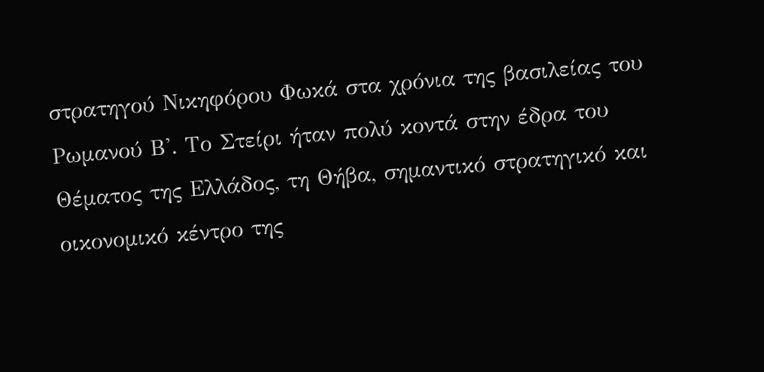στρατηγού Νικηφόρου Φωκά στα χρόνια της βασιλείας του Ρωμανού Β'. Το Στείρι ήταν πολύ κοντά στην έδρα του Θέματος της Ελλάδος, τη Θήβα, σημαντικό στρατηγικό και οικονομικό κέντρο της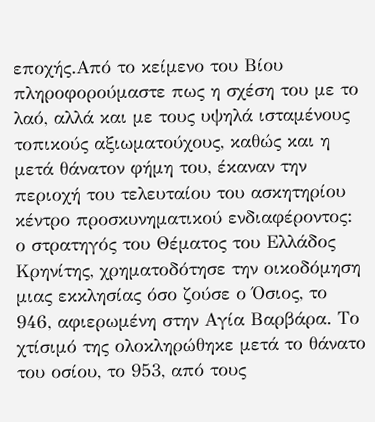εποχής.Από το κείμενο του Βίου πληροφορούμαστε πως η σχέση του με το λαό, αλλά και με τους υψηλά ισταμένους τοπικούς αξιωματούχους, καθώς και η μετά θάνατον φήμη του, έκαναν την περιοχή του τελευταίου του ασκητηρίου κέντρο προσκυνηματικού ενδιαφέροντος: ο στρατηγός του Θέματος του Ελλάδος Κρηνίτης, χρηματοδότησε την οικοδόμηση μιας εκκλησίας όσο ζούσε ο Όσιος, το 946, αφιερωμένη στην Αγία Βαρβάρα. Το χτίσιμό της ολοκληρώθηκε μετά το θάνατο του οσίου, το 953, από τους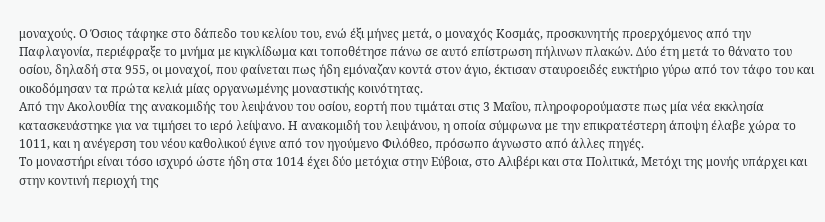μοναχούς. Ο Όσιος τάφηκε στο δάπεδο του κελίου του, ενώ έξι μήνες μετά, ο μοναχός Κοσμάς, προσκυνητής προερχόμενος από την Παφλαγονία, περιέφραξε το μνήμα με κιγκλίδωμα και τοποθέτησε πάνω σε αυτό επίστρωση πήλινων πλακών. Δύο έτη μετά το θάνατο του οσίου, δηλαδή στα 955, οι μοναχοί, που φαίνεται πως ήδη εμόναζαν κοντά στον άγιο, έκτισαν σταυροειδές ευκτήριο γύρω από τον τάφο του και οικοδόμησαν τα πρώτα κελιά μίας οργανωμένης μοναστικής κοινότητας.
Από την Ακολουθία της ανακομιδής του λειψάνου του οσίου, εορτή που τιμάται στις 3 Μαΐου, πληροφορούμαστε πως μία νέα εκκλησία κατασκευάστηκε για να τιμήσει το ιερό λείψανο. Η ανακομιδή του λειψάνου, η οποία σύμφωνα με την επικρατέστερη άποψη έλαβε χώρα το 1011, και η ανέγερση του νέου καθολικού έγινε από τον ηγούμενο Φιλόθεο, πρόσωπο άγνωστο από άλλες πηγές.
Το μοναστήρι είναι τόσο ισχυρό ώστε ήδη στα 1014 έχει δύο μετόχια στην Εύβοια, στο Αλιβέρι και στα Πολιτικά, Μετόχι της μονής υπάρχει και στην κοντινή περιοχή της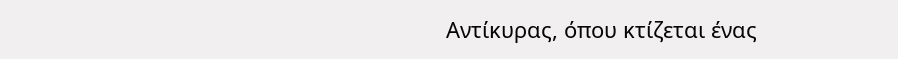Αντίκυρας, όπου κτίζεται ένας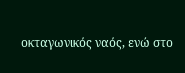οκταγωνικός ναός, ενώ στο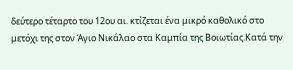δεύτερο τέταρτο του 12ου αι. κτίζεται ένα μικρό καθολικό στο μετόχι της στον Άγιο Νικάλαο στα Καμπία της Βοιωτίας.Κατά την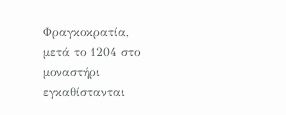Φραγκοκρατία, μετά το 1204 στο μοναστήρι εγκαθίστανται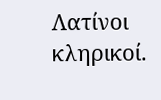Λατίνοι κληρικοί.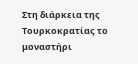Στη διάρκεια της Τουρκοκρατίας το μοναστήρι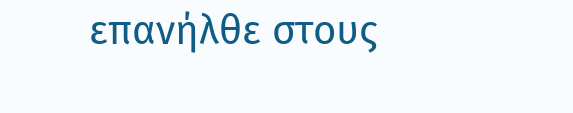επανήλθε στους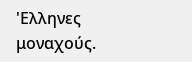'Ελληνες μοναχούς.